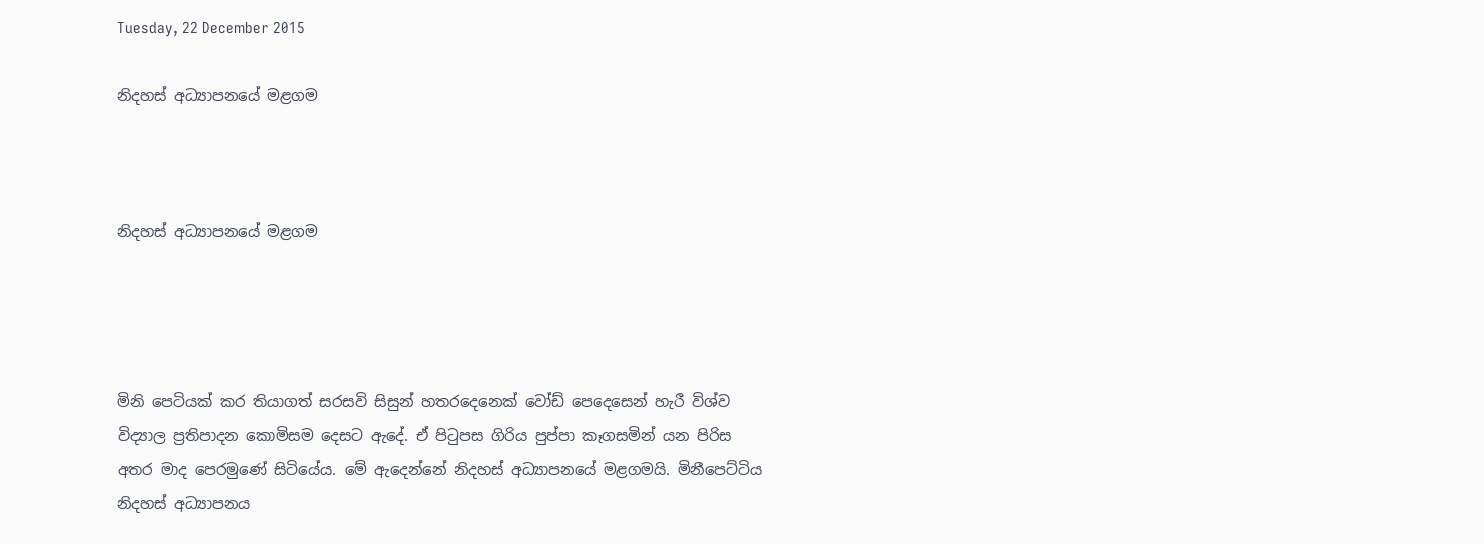Tuesday, 22 December 2015

නිදහස් අධ්‍යාපනයේ මළගම



නිදහස් අධ්‍යාපනයේ මළගම




මිනි පෙටියක් කර තියාගත් සරසවි සිසුන් හතරදෙනෙක් වෝඩ් පෙදෙසෙන් හැරී විශ්ව විද්‍යාල ප්‍රතිපාදන කොමිසම දෙසට ඇදේ. ඒ පිටුපස ගිරිය පුප්පා කෑගසමින් යන පිරිස අතර මාද පෙරමුණේ සිටියේය. මේ ඇදෙන්නේ නිදහස් අධ්‍යාපනයේ මළගමයි. මිනීපෙට්ටිය නිදහස් අධ්‍යාපනය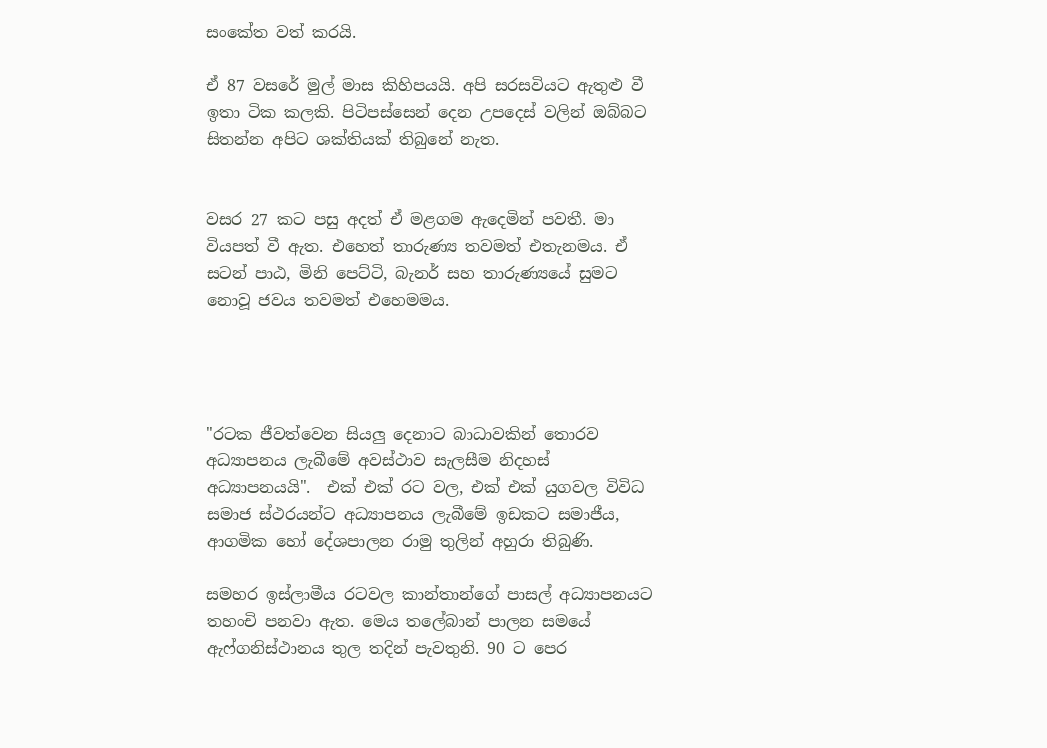සංකේත වත් කරයි.

ඒ 87 වසරේ මුල් මාස කිහිපයයි. අපි සරසවියට ඇතුළු වී ඉතා ටික කලකි. පිටිපස්සෙන් දෙන උපදෙස් වලින් ඔබ්බට සිතන්න අපිට ශක්තියක් තිබුනේ නැත.


වසර 27 කට පසු අදත් ඒ මළගම ඇදෙමින් පවතී. මා වියපත් වී ඇත. එහෙත් තාරුණ්‍ය තවමත් එතැනමය. ඒ සටන් පාඨ, මිනි පෙට්ටි, බැනර් සහ තාරුණ්‍යයේ සුමට නොවූ ජවය තවමත් එහෙමමය.




"රටක ජීවත්වෙන සියලු දෙනාට බාධාවකින් තොරව අධ්‍යාපනය ලැබීමේ අවස්ථාව සැලසීම නිදහස් අධ්‍යාපනයයි".  එක් එක් රට වල, එක් එක් යුගවල විවිධ සමාජ ස්ථරයන්ට අධ්‍යාපනය ලැබීමේ ඉඩකට සමාජීය, ආගමික හෝ දේශපාලන රාමු තුලින් අහුරා තිබුණි.

සමහර ඉස්ලාමීය රටවල කාන්තාන්ගේ පාසල් අධ්‍යාපනයට තහංචි පනවා ඇත. මෙය තලේබාන් පාලන සමයේ ඇෆ්ගනිස්ථානය තුල තදින් පැවතුනි. 90 ට පෙර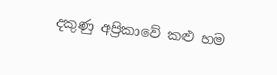දකුණු අප්‍රිකාවේ කළු හම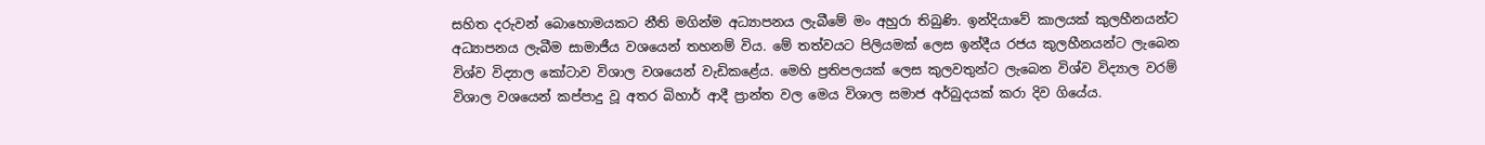සහිත දරුවන් බොහොමයකට නීති මගින්ම අධ්‍යාපනය ලැබීමේ මං අහුරා තිබුණි. ඉන්දියාවේ කාලයක් කුලහීනයන්ට අධ්‍යාපනය ලැබීම සාමාජීය වශයෙන් තහනම් විය. මේ තත්වයට පිලියමක් ලෙස ඉන්දීය රජය කුලහීනයන්ට ලැබෙන විශ්ව විද්‍යාල කෝටාව විශාල වශයෙන් වැඩිකළේය. මෙහි ප්‍රතිපලයක් ලෙස කුලවතුන්ට ලැබෙන විශ්ව විද්‍යාල වරම් විශාල වශයෙන් කප්පාදු වූ අතර බිහාර් ආදී ප්‍රාන්ත වල මෙය විශාල සමාජ අර්බුදයක් කරා දිව ගියේය.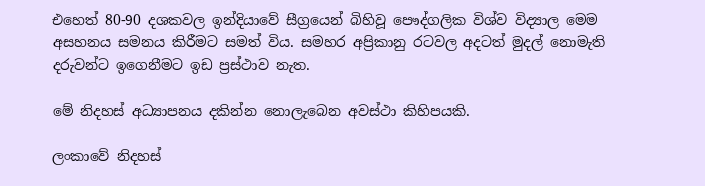එහෙත් 80-90 දශකවල ඉන්දියාවේ සීග්‍රයෙන් බිහිවූ පෞද්ගලික විශ්ව විද්‍යාල මෙම අසහනය සමනය කිරීමට සමත් විය. සමහර අප්‍රිකානු රටවල අදටත් මුදල් නොමැති දරුවන්ට ඉගෙනීමට ඉඩ ප්‍රස්ථාව නැත.

මේ නිදහස් අධ්‍යාපනය දකින්න නොලැබෙන අවස්ථා කිහිපයකි.

ලංකාවේ නිදහස්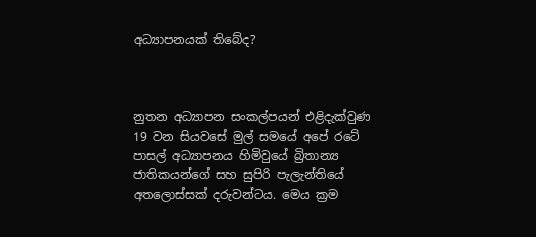අධ්‍යාපනයක් තිබේද?



නුතන අධ්‍යාපන සංකල්පයන් එළිදැක්වුණ 19 වන සියවසේ මුල් සමයේ අපේ රටේ පාසල් අධ්‍යාපනය හිමිවුයේ බ්‍රිතාන්‍ය ජාතිකයන්ගේ සහ සුපිරි පැලැන්තියේ අතලොස්සක් දරුවන්ටය. මෙය ක්‍රම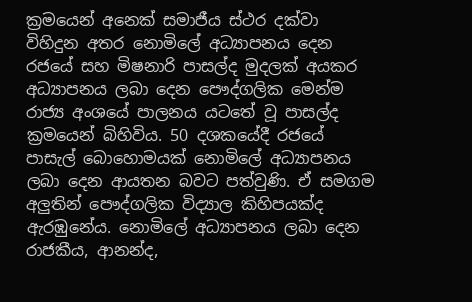ක්‍රමයෙන් අනෙක් සමාජීය ස්ථර දක්වා විහිදුන අතර නොමිලේ අධ්‍යාපනය දෙන රජයේ සහ මිෂනාරි පාසල්ද මුදලක් අයකර අධ්‍යාපනය ලබා දෙන පෞද්ගලික මෙන්ම රාජ්‍ය අංශයේ පාලනය යටතේ වූ පාසල්ද ක්‍රමයෙන් බිහිවිය. 50 දශකයේදී රජයේ පාසැල් බොහොමයක් නොමිලේ අධ්‍යාපනය ලබා දෙන ආයතන බවට පත්වුණි. ඒ සමගම අලුතින් පෞද්ගලික විද්‍යාල කිහිපයක්ද  ඇරඹුනේය. නොමිලේ අධ්‍යාපනය ලබා දෙන රාජකීය, ආනන්ද,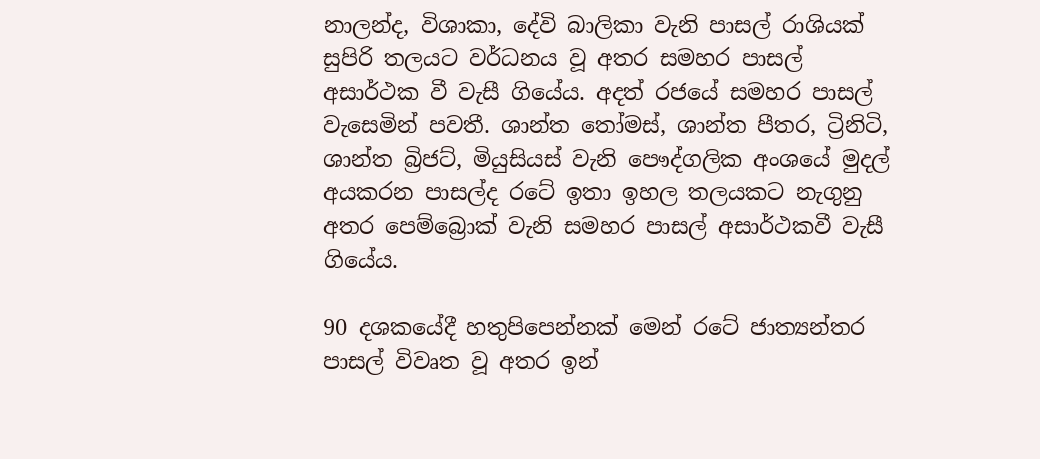නාලන්ද, විශාකා, දේවි බාලිකා වැනි පාසල් රාශියක් සුපිරි තලයට වර්ධනය වූ අතර සමහර පාසල් අසාර්ථක වී වැසී ගියේය. අදත් රජයේ සමහර පාසල් වැසෙමින් පවතී. ශාන්ත තෝමස්, ශාන්ත පීතර, ට්‍රිනිටි, ශාන්ත බ්‍රිජට්, මියුසියස් වැනි පෞද්ගලික අංශයේ මුදල් අයකරන පාසල්ද රටේ ඉතා ඉහල තලයකට නැගුනු අතර පෙම්බ්‍රොක් වැනි සමහර පාසල් අසාර්ථකවී වැසී ගියේය.

90 දශකයේදී හතුපිපෙන්නක් මෙන් රටේ ජාත්‍යන්තර පාසල් විවෘත වූ අතර ඉන්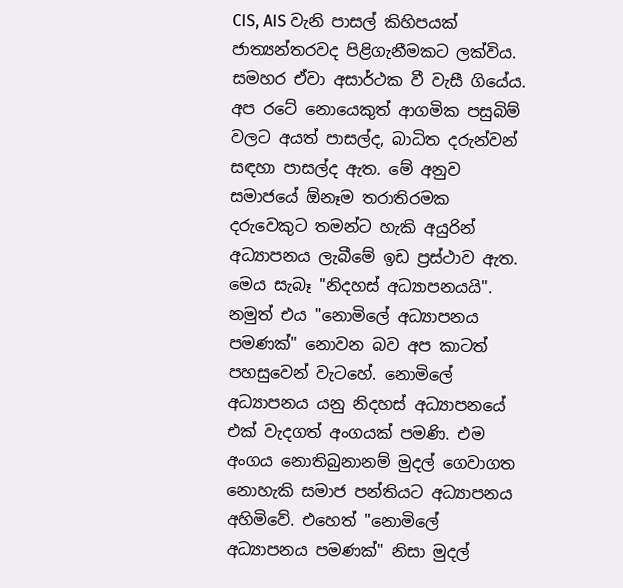CIS, AIS වැනි පාසල් කිහිපයක් ජාත්‍යන්තරවද පිළිගැනීමකට ලක්විය. සමහර ඒවා අසාර්ථක වී වැසී ගියේය. අප රටේ නොයෙකුත් ආගමික පසුබිම් වලට අයත් පාසල්ද, බාධිත දරුන්වන් සඳහා පාසල්ද ඇත. මේ අනුව සමාජයේ ඕනෑම තරාතිරමක දරුවෙකුට තමන්ට හැකි අයුරින් අධ්‍යාපනය ලැබීමේ ඉඩ ප්‍රස්ථාව ඇත. මෙය සැබෑ "නිදහස් අධ්‍යාපනයයි".  නමුත් එය "නොමිලේ අධ්‍යාපනය පමණක්" නොවන බව අප කාටත් පහසුවෙන් වැටහේ. නොමිලේ අධ්‍යාපනය යනු නිදහස් අධ්‍යාපනයේ එක් වැදගත් අංගයක් පමණි. එම අංගය නොතිබුනානම් මුදල් ගෙවාගත නොහැකි සමාජ පන්තියට අධ්‍යාපනය  අහිමිවේ. එහෙත් "නොමිලේ  අධ්‍යාපනය පමණක්" නිසා මුදල්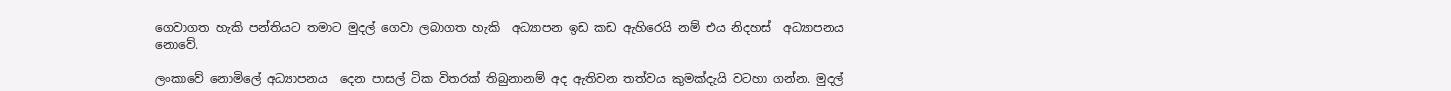ගෙවාගත හැකි පන්තියට තමාට මුදල් ගෙවා ලබාගත හැකි  අධ්‍යාපන ඉඩ කඩ ඇහිරෙයි නම් එය නිදහස්  අධ්‍යාපනය නොවේ.

ලංකාවේ නොමිලේ අධ්‍යාපනය  දෙන පාසල් ටික විතරක් තිබුනානම් අද ඇතිවන තත්වය කුමක්දැයි වටහා ගන්න. මුදල්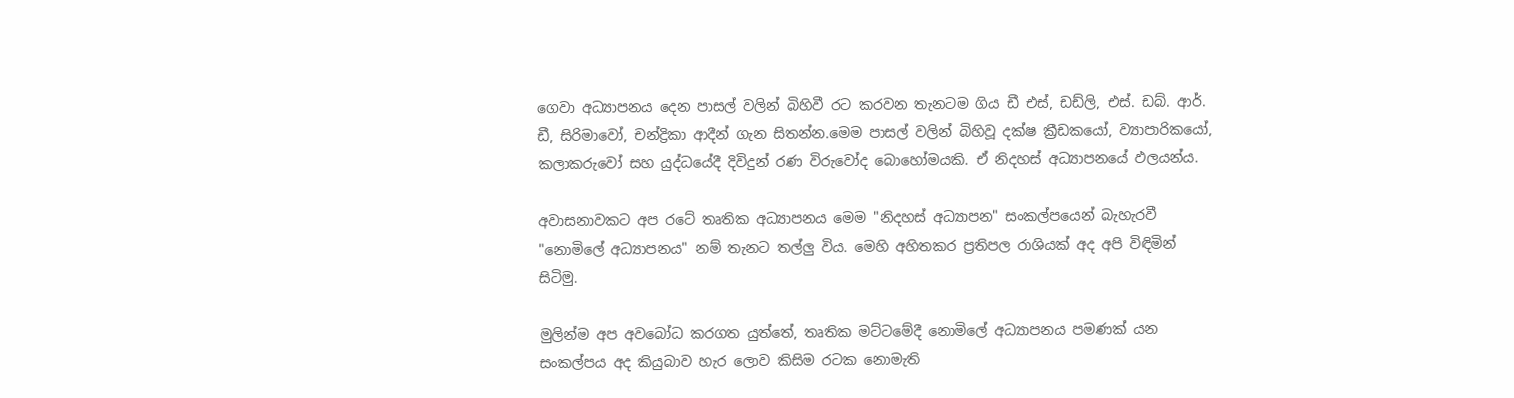ගෙවා අධ්‍යාපනය දෙන පාසල් වලින් බිහිවී රට කරවන තැනටම ගිය ඩී එස්, ඩඩ්ලි, එස්. ඩබ්. ආර්. ඩී, සිරිමාවෝ, චන්ද්‍රිකා ආදීන් ගැන සිතන්න.මෙම පාසල් වලින් බිහිවූ දක්ෂ ක්‍රීඩකයෝ, ව්‍යාපාරිකයෝ, කලාකරුවෝ සහ යුද්ධයේදී දිවිදුන් රණ විරුවෝද බොහෝමයකි. ඒ නිදහස් අධ්‍යාපනයේ ඵලයන්ය.

අවාසනාවකට අප රටේ තෘතික අධ්‍යාපනය මෙම "නිදහස් අධ්‍යාපන" සංකල්පයෙන් බැහැරවී "නොමිලේ අධ්‍යාපනය" නම් තැනට තල්ලු විය. මෙහි අහිතකර ප්‍රතිපල රාශියක් අද අපි විඳිමින් සිටිමු.

මුලින්ම අප අවබෝධ කරගත යුත්තේ, තෘතික මට්ටමේදී නොමිලේ අධ්‍යාපනය පමණක් යන සංකල්පය අද කියුබාව හැර ලොව කිසිම රටක නොමැති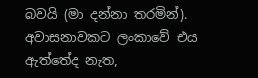බවයි (මා දන්නා තරමින්).  අවාසනාවකට ලංකාවේ එය ඇත්තේද නැත,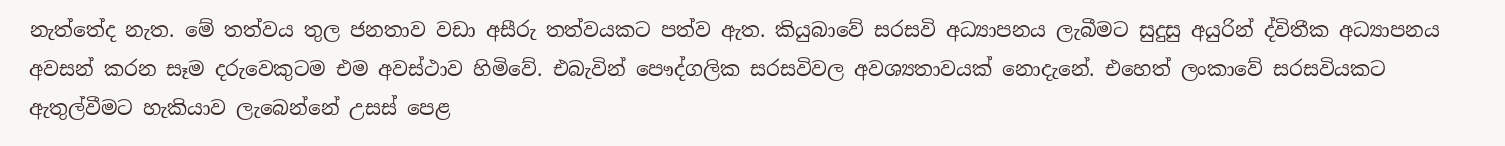නැත්තේද නැත. මේ තත්වය තුල ජනතාව වඩා අසීරු තත්වයකට පත්ව ඇත. කියුබාවේ සරසවි අධ්‍යාපනය ලැබීමට සුදුසු අයුරින් ද්විතීක අධ්‍යාපනය අවසන් කරන සෑම දරුවෙකුටම එම අවස්ථාව හිමිවේ. එබැවින් පෞද්ගලික සරසවිවල අවශ්‍යතාවයක් නොදැනේ. එහෙත් ලංකාවේ සරසවියකට ඇතුල්වීමට හැකියාව ලැබෙන්නේ උසස් පෙළ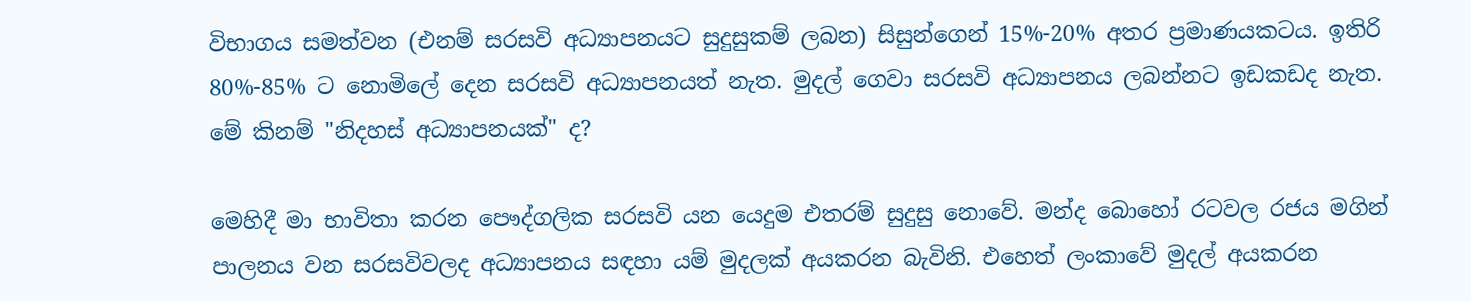විභාගය සමත්වන (එනම් සරසවි අධ්‍යාපනයට සුදුසුකම් ලබන) සිසුන්ගෙන් 15%-20% අතර ප්‍රමාණයකටය. ඉතිරි 80%-85% ට නොමිලේ දෙන සරසවි අධ්‍යාපනයත් නැත. මුදල් ගෙවා සරසවි අධ්‍යාපනය ලබන්නට ඉඩකඩද නැත. මේ කිනම් "නිදහස් අධ්‍යාපනයක්" ද?

මෙහිදී මා භාවිතා කරන පෞද්ගලික සරසවි යන යෙදුම එතරම් සුදුසු නොවේ. මන්ද බොහෝ රටවල රජය මගින් පාලනය වන සරසවිවලද අධ්‍යාපනය සඳහා යම් මුදලක් අයකරන බැවිනි. එහෙත් ලංකාවේ මුදල් අයකරන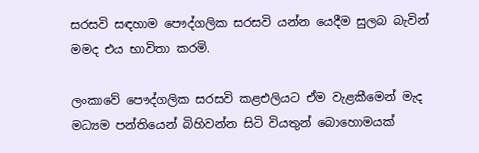සරසවි සඳහාම පෞද්ගලික සරසවි යන්න යෙදීම සුලබ බැවින් මමද එය භාවිතා කරමි.

ලංකාවේ පෞද්ගලික සරසවි කළඑලියට ඒම වැළකීමෙන් මැද මධ්‍යම පන්තියෙන් බිහිවන්න සිටි වියතුන් බොහොමයක්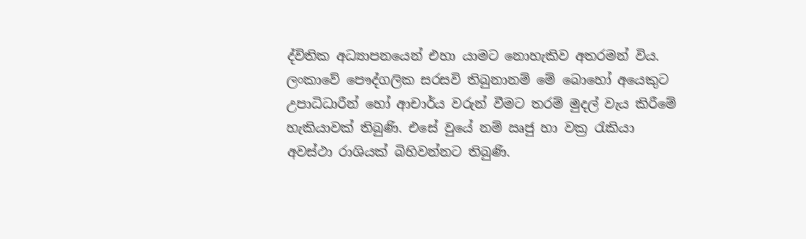ද්විතික අධ්‍යාපනයෙන් එහා යාමට නොහැකිව අතරමන් විය. ලංකාවේ පෞද්ගලික සරසවි තිබුනානම් මේ බොහෝ අයෙකුට උපාධිධාරීන් හෝ ආචාර්ය වරුන් වීමට තරම් මුදල් වැය කිරීමේ හැකියාවක් තිබුණි. එසේ වුයේ නම් ඍජු හා වක්‍ර රැකියා අවස්ථා රාශියක් බිහිවන්නට තිබුණි.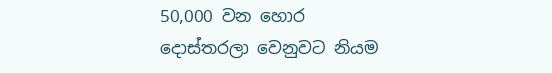50,000 වන හොර දොස්තරලා වෙනුවට නියම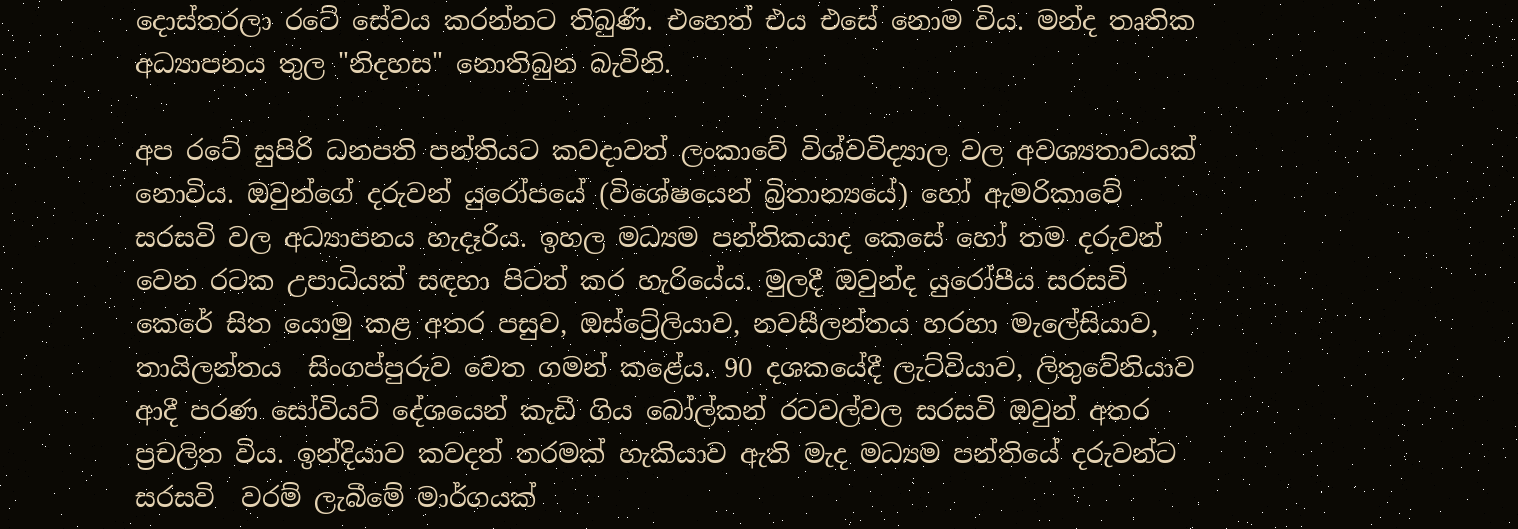දොස්තරලා රටේ සේවය කරන්නට තිබුණි. එහෙත් එය එසේ නොම විය. මන්ද තෘතික අධ්‍යාපනය තුල "නිදහස" නොතිබුන බැවිනි.

අප රටේ සුපිරි ධනපති පන්තියට කවදාවත් ලංකාවේ විශ්වවිද්‍යාල වල අවශ්‍යතාවයක් නොවිය. ඔවුන්ගේ දරුවන් යුරෝපයේ (විශේෂයෙන් බ්‍රිතාන්‍යයේ) හෝ ඇමරිකාවේ සරසවි වල අධ්‍යාපනය හැදෑරිය. ඉහල මධ්‍යම පන්තිකයාද කෙසේ හෝ තම දරුවන් වෙන රටක උපාධියක් සඳහා පිටත් කර හැරියේය. මුලදී ඔවුන්ද යුරෝපීය සරසවි කෙරේ සිත යොමු කළ අතර පසුව, ඔස්ට්‍රේලියාව, නවසීලන්තය හරහා මැලේසියාව, තායිලන්තය  සිංගප්පුරුව වෙත ගමන් කළේය. 90 දශකයේදී ලැට්වියාව, ලිතුවේනියාව ආදී පරණ සෝවියට් දේශයෙන් කැඩී ගිය බෝල්කන් රටවල්වල සරසවි ඔවුන් අතර ප්‍රචලිත විය. ඉන්දියාව කවදත් තරමක් හැකියාව ඇති මැද මධ්‍යම පන්තියේ දරුවන්ට සරසවි  වරම් ලැබීමේ මාර්ගයක්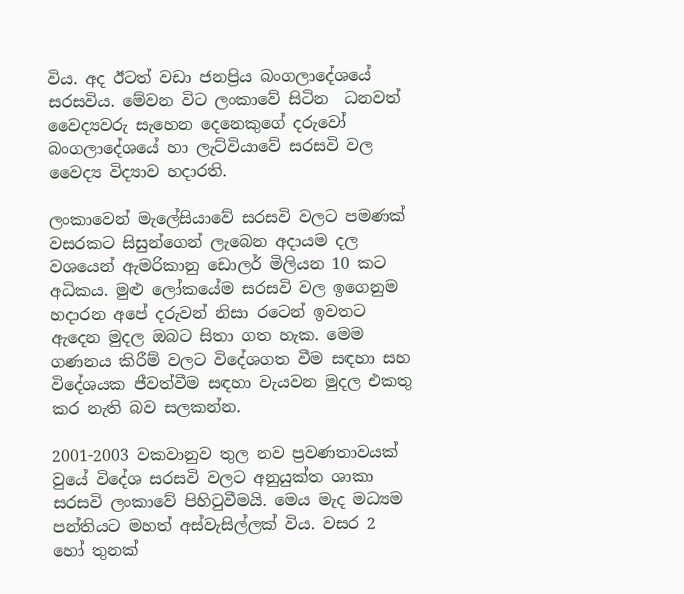විය. අද ඊටත් වඩා ජනප්‍රිය බංගලාදේශයේ සරසවිය. මේවන විට ලංකාවේ සිටින  ධනවත්  වෛද්‍යවරු සැහෙන දෙනෙකුගේ දරුවෝ බංගලාදේශයේ හා ලැට්වියාවේ සරසවි වල වෛද්‍ය විද්‍යාව හදාරති.

ලංකාවෙන් මැලේසියාවේ සරසවි වලට පමණක් වසරකට සිසුන්ගෙන් ලැබෙන අදායම දල වශයෙන් ඇමරිකානු ඩොලර් මිලියන 10 කට අධිකය. මුළු ලෝකයේම සරසවි වල ඉගෙනුම හදාරන අපේ දරුවන් නිසා රටෙන් ඉවතට ඇදෙන මුදල ඔබට සිතා ගත හැක. මෙම ගණනය කිරීම් වලට විදේශගත වීම සඳහා සහ විදේශයක ජීවත්වීම සඳහා වැයවන මුදල එකතු කර නැති බව සලකන්න.

2001-2003 වකවානුව තුල නව ප්‍රවණතාවයක් වුයේ විදේශ සරසවි වලට අනුයුක්ත ශාකා සරසවි ලංකාවේ පිහිටුවීමයි. මෙය මැද මධ්‍යම පන්තියට මහත් අස්වැසිල්ලක් විය. වසර 2 හෝ තුනක්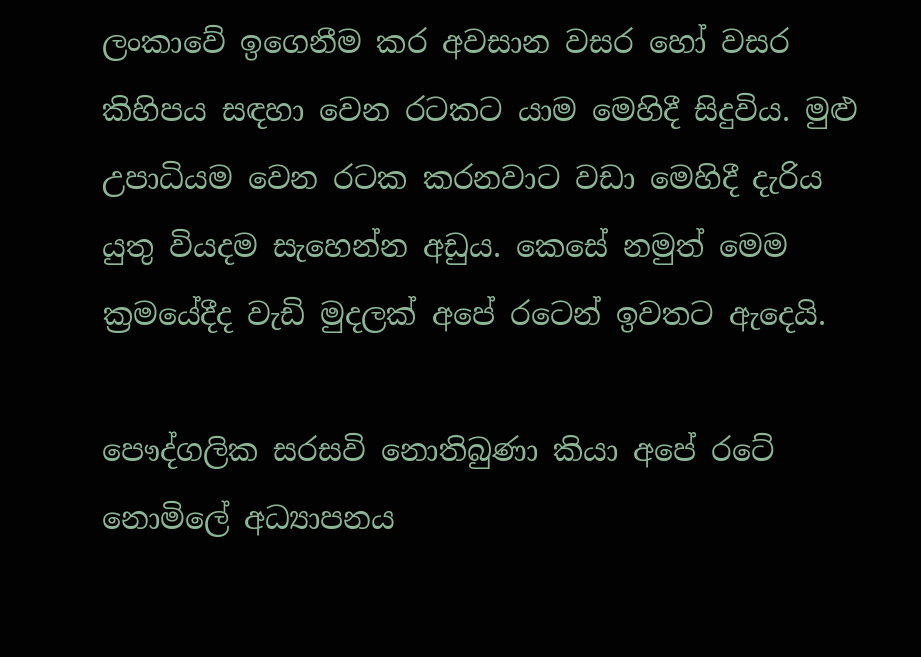ලංකාවේ ඉගෙනීම කර අවසාන වසර හෝ වසර කිහිපය සඳහා වෙන රටකට යාම මෙහිදී සිදුවිය. මුළු උපාධියම වෙන රටක කරනවාට වඩා මෙහිදී දැරිය යුතු වියදම සැහෙන්න අඩුය. කෙසේ නමුත් මෙම ක්‍රමයේදීද වැඩි මුදලක් අපේ රටෙන් ඉවතට ඇදෙයි.

පෞද්ගලික සරසවි නොතිබුණා කියා අපේ රටේ නොමිලේ අධ්‍යාපනය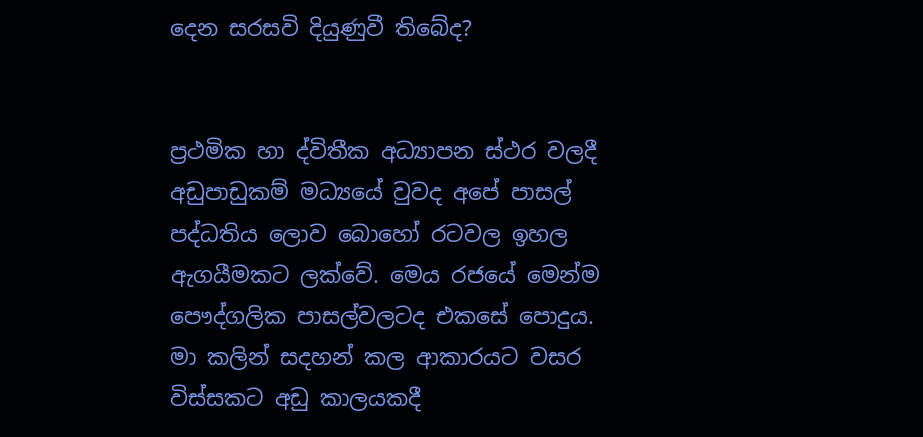දෙන සරසවි දියුණුවී තිබේද?


ප්‍රථමික හා ද්විතීක අධ්‍යාපන ස්ථර වලදී අඩුපාඩුකම් මධ්‍යයේ වුවද අපේ පාසල් පද්ධතිය ලොව බොහෝ රටවල ඉහල ඇගයීමකට ලක්වේ. මෙය රජයේ මෙන්ම පෞද්ගලික පාසල්වලටද එකසේ පොදුය. මා කලින් සදහන් කල ආකාරයට වසර විස්සකට අඩු කාලයකදී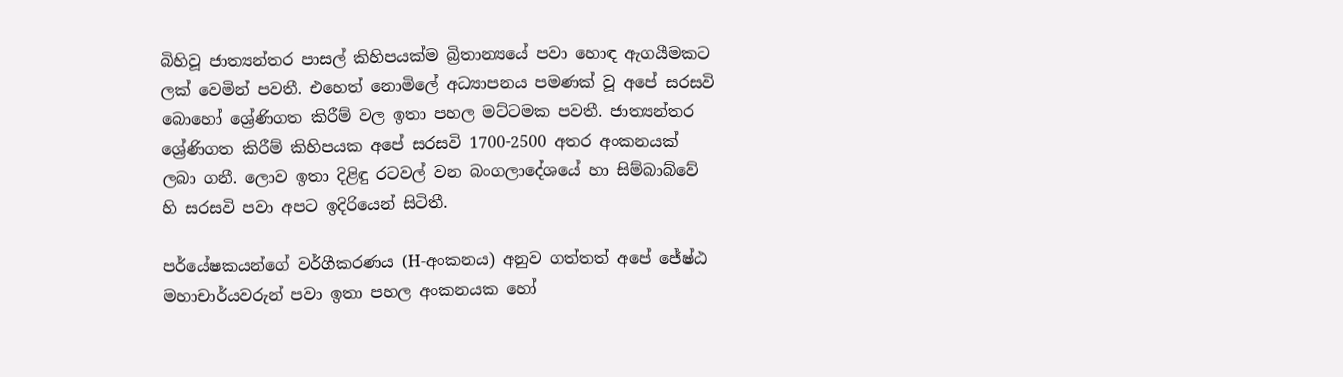බිහිවූ ජාත්‍යන්තර පාසල් කිහිපයක්ම බ්‍රිතාන්‍යයේ පවා හොඳ ඇගයීමකට ලක් වෙමින් පවතී. එහෙත් නොමිලේ අධ්‍යාපනය පමණක් වූ අපේ සරසවි බොහෝ ශ්‍රේණිගත කිරීම් වල ඉතා පහල මට්ටමක පවතී. ජාත්‍යන්තර ශ්‍රේණිගත කිරීම් කිහිපයක අපේ සරසවි 1700-2500 අතර අංකනයක් ලබා ගනී. ලොව ඉතා දිළිඳු රටවල් වන බංගලාදේශයේ හා සිම්බාබ්වේ හි සරසවි පවා අපට ඉදිරියෙන් සිටිතී.

පර්යේෂකයන්ගේ වර්ගීකරණය (H-අංකනය) අනුව ගත්තත් අපේ ජේෂ්ඨ මහාචාර්යවරුන් පවා ඉතා පහල අංකනයක හෝ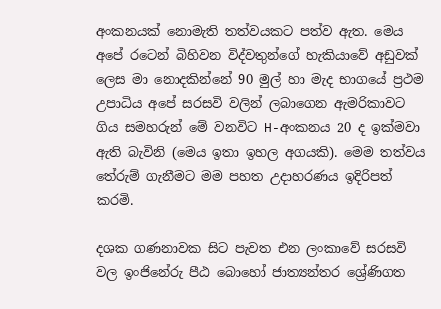අංකනයක් නොමැති තත්වයකට පත්ව ඇත. මෙය අපේ රටෙන් බිහිවන විද්වතුන්ගේ හැකියාවේ අඩුවක් ලෙස මා නොදකින්නේ 90 මුල් හා මැද භාගයේ ප්‍රථම උපාධිය අපේ සරසවි වලින් ලබාගෙන ඇමරිකාවට ගිය සමහරුන් මේ වනවිට H-අංකනය 20 ද ඉක්මවා ඇති බැවිනි (මෙය ඉතා ඉහල අගයකි). මෙම තත්වය තේරුම් ගැනීමට මම පහත උදාහරණය ඉදිරිපත් කරමි.

දශක ගණනාවක සිට පැවත එන ලංකාවේ සරසවි වල ඉංජිනේරු පීඨ බොහෝ ජාත්‍යන්තර ශ්‍රේණිගත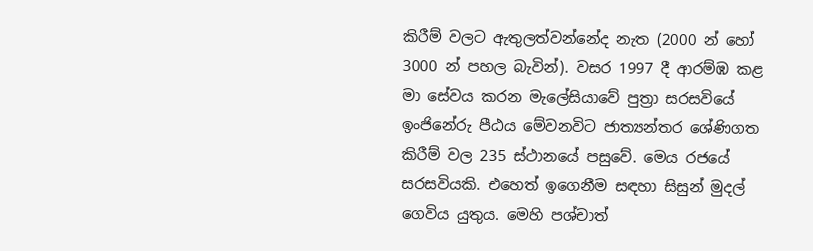කිරීම් වලට ඇතුලත්වන්නේද නැත (2000 න් හෝ 3000 න් පහල බැවින්). වසර 1997 දී ආරම්ඹ කළ මා සේවය කරන මැලේසියාවේ පුත්‍රා සරසවියේ ඉංජිනේරු පීඨය මේවනවිට ජාත්‍යන්තර ශේණිගත කිරීම් වල 235 ස්ථානයේ පසුවේ. මෙය රජයේ සරසවියකි. එහෙත් ඉගෙනීම සඳහා සිසුන් මුදල් ගෙවිය යුතුය. මෙහි පශ්චාත්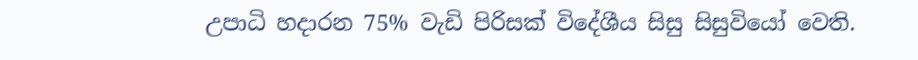උපාධි හදාරන 75% වැඩි පිරිසක් විදේශීය සිසු සිසුවියෝ වෙති.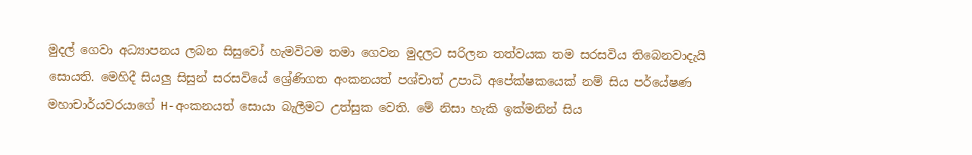මුදල් ගෙවා අධ්‍යාපනය ලබන සිසුවෝ හැමවිටම තමා ගෙවන මුදලට සරිලන තත්වයක තම සරසවිය තිබෙනවාදැයි සොයති. මෙහිදී සියලු සිසුන් සරසවියේ ශ්‍රේණිගත අංකනයත් පශ්චාත් උපාධි අපේක්ෂකයෙක් නම් සිය පර්යේෂණ මහාචාර්යවරයාගේ H-අංකනයත් සොයා බැලීමට උත්සුක වෙති. මේ නිසා හැකි ඉක්මනින් සිය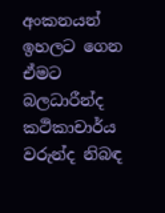අංකනයන් ඉහලට ගෙන ඒමට බලධාරීන්ද කථිකාචාර්ය වරුන්ද නිබඳ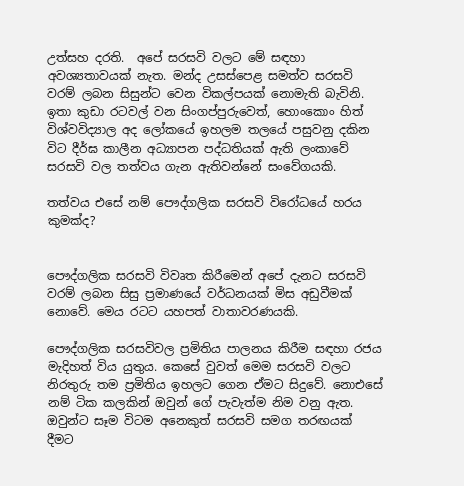උත්සහ දරති.  අපේ සරසවි වලට මේ සඳහා අවශ්‍යතාවයක් නැත. මන්ද උසස්පෙළ සමත්ව සරසවි වරම් ලබන සිසුන්ට වෙන විකල්පයක් නොමැති බැවිනි. ඉතා කුඩා රටවල් වන සිංගප්පුරුවෙත්, හොංකොං හිත් විශ්වවිද්‍යාල අද ලෝකයේ ඉහලම තලයේ පසුවනු දකින විට දීර්ඝ කාලීන අධ්‍යාපන පද්ධතියක් ඇති ලංකාවේ සරසවි වල තත්වය ගැන ඇතිවන්නේ සංවේගයකි.

තත්වය එසේ නම් පෞද්ගලික සරසවි විරෝධයේ හරය කුමක්ද?


පෞද්ගලික සරසවි විවෘත කිරීමෙන් අපේ දැනට සරසවි වරම් ලබන සිසු ප්‍රමාණයේ වර්ධනයක් මිස අඩුවීමක් නොවේ. මෙය රටට යහපත් වාතාවරණයකි.

පෞද්ගලික සරසවිවල ප්‍රමිතිය පාලනය කිරීම සඳහා රජය මැදිහත් විය යුතුය. කෙසේ වුවත් මෙම සරසවි වලට නිරතුරු තම ප්‍රමිතිය ඉහලට ගෙන ඒමට සිදුවේ. නොඑසේ නම් ටික කලකින් ඔවුන් ගේ පැවැත්ම නිම වනු ඇත. ඔවුන්ට සෑම විටම අනෙකුත් සරසවි සමග තරඟයක් දීමට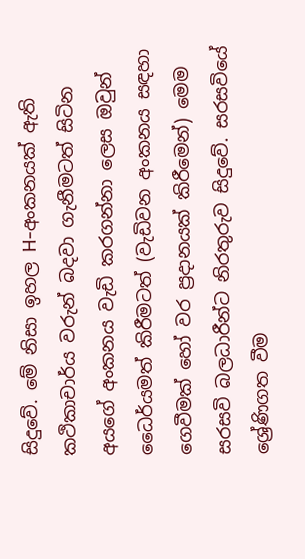සිදුවේ. මේ නිසා ඉහල H-අංකනයක් ඇති කථිකාචාර්ය වරුන් බදවා ගැනීමටත් සිටින අයගේ අංකනය වැඩි කරගන්නා ලෙස ඔවුන් ධෛර්යමත් කිරීමටත් (වැඩිවන අංකනය සඳහා ගෙවීමක් හෝ වර ප්‍රදානයක් කිරීමෙන්) මෙම සරසවි බලධාරීන්ට නිරතුරුව සිදුවේ. සරසවියේ ශ්‍රේණිගත වීම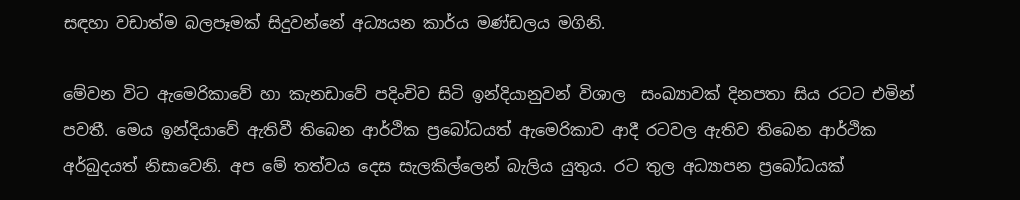සඳහා වඩාත්ම බලපෑමක් සිදුවන්නේ අධ්‍යයන කාර්ය මණ්ඩලය මගිනි.

මේවන විට ඇමෙරිකාවේ හා කැනඩාවේ පදිංචිව සිටි ඉන්දියානුවන් විශාල  සංඛ්‍යාවක් දිනපතා සිය රටට එමින් පවතී. මෙය ඉන්දියාවේ ඇතිවී තිබෙන ආර්ථික ප්‍රබෝධයත් ඇමෙරිකාව ආදී රටවල ඇතිව තිබෙන ආර්ථික අර්බුදයත් නිසාවෙනි. අප මේ තත්වය දෙස සැලකිල්ලෙන් බැලිය යුතුය. රට තුල අධ්‍යාපන ප්‍රබෝධයක්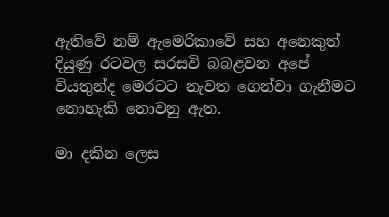ඇතිවේ නම් ඇමෙරිකාවේ සහ අනෙකුත් දියුණු රටවල සරසවි බබළවන අපේ වියතුන්ද මෙරටට නැවත ගෙන්වා ගැනීමට නොහැකි නොවනු ඇත.

මා දකින ලෙස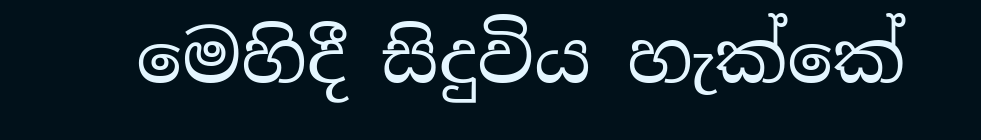මෙහිදී සිදුවිය හැක්කේ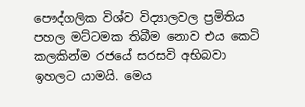පෞද්ගලික විශ්ව විද්‍යාලවල ප්‍රමිතිය පහල මට්ටමක තිබීම නොව එය කෙටි කලකින්ම රජයේ සරසවි අභිබවා ඉහලට යාමයි. මෙය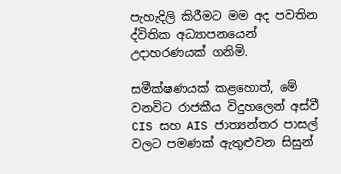පැහැදිලි කිරීමට මම අද පවතින ද්විතික අධ්‍යාපනයෙන් උදාහරණයක් ගනිමි.

සමීක්ෂණයක් කළහොත්, මේ වනවිට රාජකීය විදුහලෙන් අස්වී CIS සහ AIS ජාත්‍යන්තර පාසල් වලට පමණක් ඇතුළුවන සිසුන්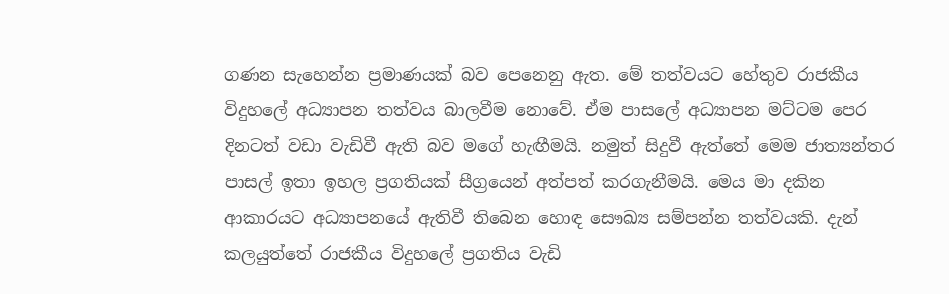ගණන සැහෙන්න ප්‍රමාණයක් බව පෙනෙනු ඇත. මේ තත්වයට හේතුව රාජකීය විදුහලේ අධ්‍යාපන තත්වය බාලවීම නොවේ. ඒම පාසලේ අධ්‍යාපන මට්ටම පෙර දිනටත් වඩා වැඩිවී ඇති බව මගේ හැඟීමයි. නමුත් සිදුවී ඇත්තේ මෙම ජාත්‍යන්තර පාසල් ඉතා ඉහල ප්‍රගතියක් සීග්‍රයෙන් අත්පත් කරගැනීමයි. මෙය මා දකින ආකාරයට අධ්‍යාපනයේ ඇතිවී තිබෙන හොඳ සෞඛ්‍ය සම්පන්න තත්වයකි. දැන් කලයුත්තේ රාජකීය විදුහලේ ප්‍රගතිය වැඩි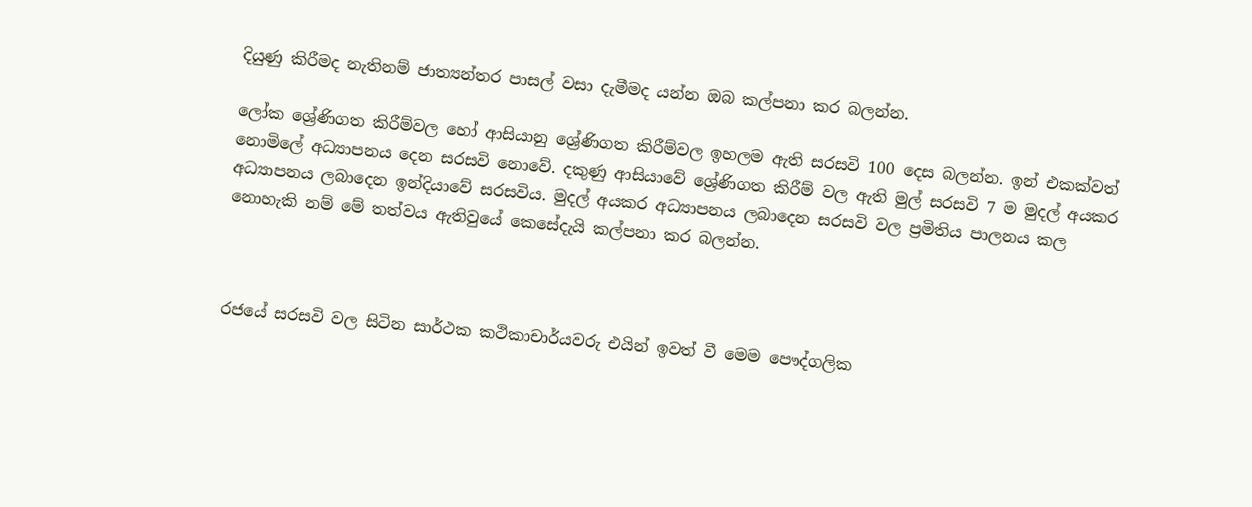දියුණු කිරීමද නැතිනම් ජාත්‍යන්තර පාසල් වසා දැමීමද යන්න ඔබ කල්පනා කර බලන්න.

ලෝක ශ්‍රේණිගත කිරීම්වල හෝ ආසියානු ශ්‍රේණිගත කිරීම්වල ඉහලම ඇති සරසවි 100 දෙස බලන්න. ඉන් එකක්වත් නොමිලේ අධ්‍යාපනය දෙන සරසවි නොවේ. දකුණු ආසියාවේ ශ්‍රේණිගත කිරීම් වල ඇති මුල් සරසවි 7 ම මුදල් අයකර අධ්‍යාපනය ලබාදෙන ඉන්දියාවේ සරසවිය. මුදල් අයකර අධ්‍යාපනය ලබාදෙන සරසවි වල ප්‍රමිතිය පාලනය කල නොහැකි නම් මේ තත්වය ඇතිවුයේ කෙසේදැයි කල්පනා කර බලන්න.



රජයේ සරසවි වල සිටින සාර්ථක කථිකාචාර්යවරු එයින් ඉවත් වී මෙම පෞද්ගලික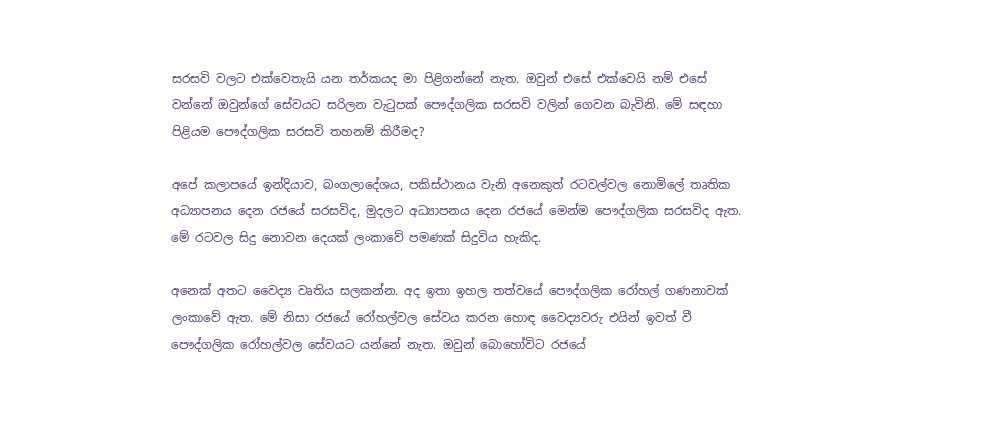සරසවි වලට එක්වෙතැයි යන තර්කයද මා පිළිගන්නේ නැත. ඔවුන් එසේ එක්වෙයි නම් එසේ වන්නේ ඔවුන්ගේ සේවයට සරිලන වැටුපක් පෞද්ගලික සරසවි වලින් ගෙවන බැවිනි. මේ සඳහා පිළියම පෞද්ගලික සරසවි තහනම් කිරීමද?

අපේ කලාපයේ ඉන්දියාව, බංගලාදේශය, පකිස්ථානය වැනි අනෙකුත් රටවල්වල නොමිලේ තෘතික අධ්‍යාපනය දෙන රජයේ සරසවිද, මුදලට අධ්‍යාපනය දෙන රජයේ මෙන්ම පෞද්ගලික සරසවිද ඇත. මේ රටවල සිදු නොවන දෙයක් ලංකාවේ පමණක් සිදුවිය හැකිද.

අනෙක් අතට වෛද්‍ය වෘතිය සලකන්න. අද ඉතා ඉහල තත්වයේ පෞද්ගලික රෝහල් ගණනාවක් ලංකාවේ ඇත. මේ නිසා රජයේ රෝහල්වල සේවය කරන හොඳ වෛද්‍යවරු එයින් ඉවත් වී පෞද්ගලික රෝහල්වල සේවයට යන්නේ නැත. ඔවුන් බොහෝවිට රජයේ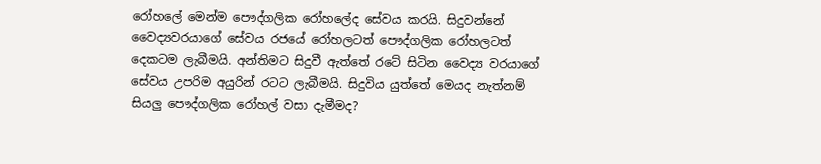රෝහලේ මෙන්ම පෞද්ගලික රෝහලේද සේවය කරයි. සිදුවන්නේ වෛද්‍යවරයාගේ සේවය රජයේ රෝහලටත් පෞද්ගලික රෝහලටත් දෙකටම ලැබීමයි. අන්තිමට සිදුවී ඇත්තේ රටේ සිටින වෛද්‍ය වරයාගේ සේවය උපරිම අයුරින් රටට ලැබීමයි. සිදුවිය යුත්තේ මෙයද නැත්නම් සියලු පෞද්ගලික රෝහල් වසා දැමීමද?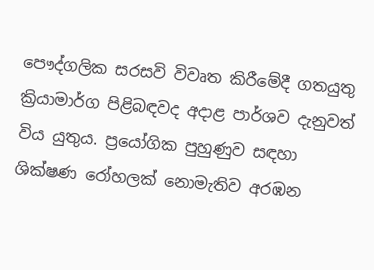පෞද්ගලික සරසවි විවෘත කිරීමේදී ගතයුතු ක්‍රියාමාර්ග පිළිබඳවද අදාළ පාර්ශව දැනුවත් විය යුතුය. ප්‍රයෝගික පුහුණුව සඳහා ශික්ෂණ රෝහලක් නොමැතිව අරඹන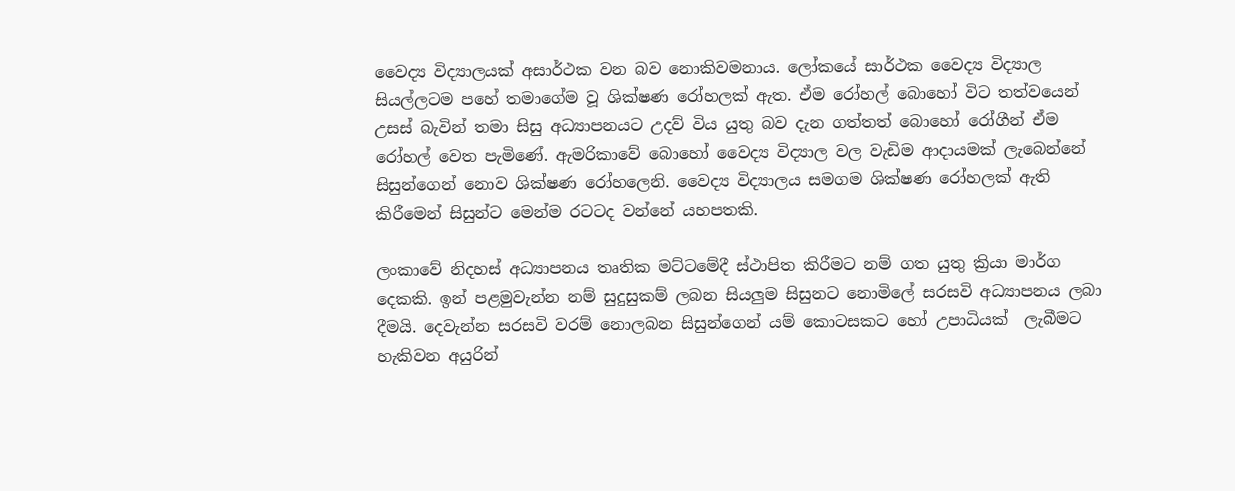වෛද්‍ය විද්‍යාලයක් අසාර්ථක වන බව නොකිවමනාය. ලෝකයේ සාර්ථක වෛද්‍ය විද්‍යාල සියල්ලටම පහේ තමාගේම වූ ශික්ෂණ රෝහලක් ඇත. ඒම රෝහල් බොහෝ විට තත්වයෙන් උසස් බැවින් තමා සිසු අධ්‍යාපනයට උදව් විය යුතු බව දැන ගත්තත් බොහෝ රෝගීන් ඒම රෝහල් වෙත පැමිණේ. ඇමරිකාවේ බොහෝ වෛද්‍ය විද්‍යාල වල වැඩිම ආදායමක් ලැබෙන්නේ සිසුන්ගෙන් නොව ශික්ෂණ රෝහලෙනි. වෛද්‍ය විද්‍යාලය සමගම ශික්ෂණ රෝහලක් ඇති කිරීමෙන් සිසුන්ට මෙන්ම රටටද වන්නේ යහපතකි.

ලංකාවේ නිදහස් අධ්‍යාපනය තෘතික මට්ටමේදී ස්ථාපිත කිරීමට නම් ගත යුතු ක්‍රියා මාර්ග දෙකකි. ඉන් පළමුවැන්න නම් සුදුසුකම් ලබන සියලුම සිසුනට නොමිලේ සරසවි අධ්‍යාපනය ලබා දීමයි. දෙවැන්න සරසවි වරම් නොලබන සිසුන්ගෙන් යම් කොටසකට හෝ උපාධියක්  ලැබීමට හැකිවන අයුරින්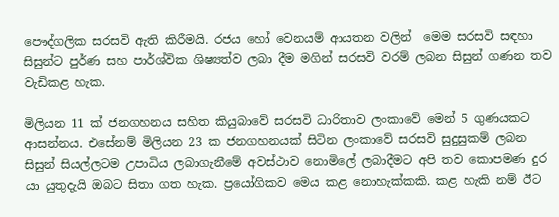පෞද්ගලික සරසවි ඇති කිරීමයි. රජය හෝ වෙනයම් ආයතන වලින්  මෙම සරසවි සඳහා සිසුන්ට පුර්ණ සහ පාර්ශ්වික ශිෂ්‍යත්ව ලබා දීම මගින් සරසවි වරම් ලබන සිසුන් ගණන තව වැඩිකළ හැක.

මිලියන 11 ක් ජනගහනය සහිත කියුබාවේ සරසවි ධාරිතාව ලංකාවේ මෙන් 5 ගුණයකට ආසන්නය. එසේනම් මිලියන 23 ක ජනගහනයක් සිටින ලංකාවේ සරසවි සුදුසුකම් ලබන සිසුන් සියල්ලටම උපාධිය ලබාගැනීමේ අවස්ථාව නොමිලේ ලබාදීමට අපි තව කොපමණ දුර යා යුතුදැයි ඔබට සිතා ගත හැක. ප්‍රයෝගිකව මෙය කළ නොහැක්කකි. කළ හැකි නම් ඊට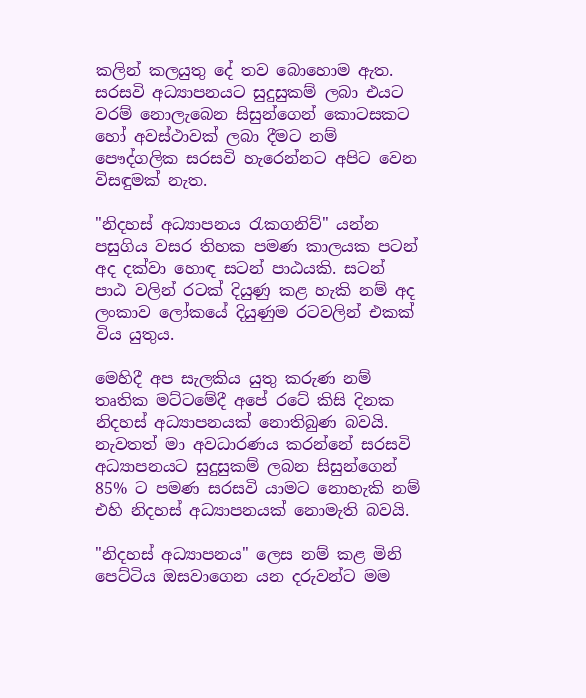කලින් කලයුතු දේ තව බොහොම ඇත. සරසවි අධ්‍යාපනයට සුදුසුකම් ලබා එයට වරම් නොලැබෙන සිසුන්ගෙන් කොටසකට හෝ අවස්ථාවක් ලබා දීමට නම් පෞද්ගලික සරසවි හැරෙන්නට අපිට වෙන විසඳුමක් නැත.

"නිදහස් අධ්‍යාපනය රැකගනිව්" යන්න පසුගිය වසර තිහක පමණ කාලයක පටන් අද දක්වා හොඳ සටන් පාඨයකි. සටන් පාඨ වලින් රටක් දියුණු කළ හැකි නම් අද ලංකාව ලෝකයේ දියුණුම රටවලින් එකක් විය යුතුය.

මෙහිදී අප සැලකිය යුතු කරුණ නම් තෘතික මට්ටමේදී අපේ රටේ කිසි දිනක නිදහස් අධ්‍යාපනයක් නොතිබුණ බවයි. නැවතත් මා අවධාරණය කරන්නේ සරසවි අධ්‍යාපනයට සුදුසුකම් ලබන සිසුන්ගෙන් 85% ට පමණ සරසවි යාමට නොහැකි නම් එහි නිදහස් අධ්‍යාපනයක් නොමැති බවයි.

"නිදහස් අධ්‍යාපනය" ලෙස නම් කළ මිනි පෙට්ටිය ඔසවාගෙන යන දරුවන්ට මම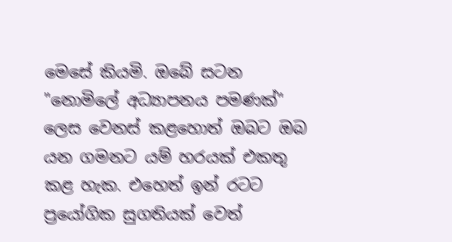මෙසේ කියමි. ඔබේ සටන "නොමිලේ අධ්‍යාපනය පමණක්" ලෙස වෙනස් කළහොත් ඔබට ඔබ යන ගමනට යම් හරයක් එකතු කළ හැක. එහෙත් ඉන් රටට ප්‍රයෝගික සුගතියක් වෙත්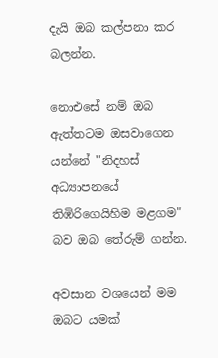දැයි ඔබ කල්පනා කර බලන්න.

නොඑසේ නම් ඔබ ඇත්තටම ඔසවාගෙන යන්නේ "නිදහස් අධ්‍යාපනයේ තිඹිරිගෙයිහිම මළගම" බව ඔබ තේරුම් ගන්න.

අවසාන වශයෙන් මම ඔබට යමක්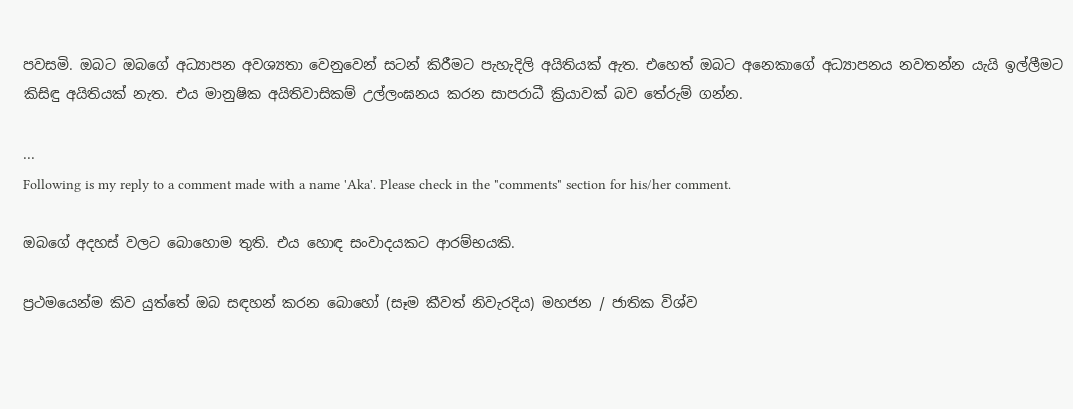පවසමි. ඔබට ඔබගේ අධ්‍යාපන අවශ්‍යතා වෙනුවෙන් සටන් කිරීමට පැහැදිලි අයිතියක් ඇත. එහෙත් ඔබට අනෙකාගේ අධ්‍යාපනය නවතන්න යැයි ඉල්ලීමට කිසිඳු අයිතියක් නැත. එය මානුෂික අයිතිවාසිකම් උල්ලංඝනය කරන සාපරාධී ක්‍රියාවක් බව තේරුම් ගන්න.

...
Following is my reply to a comment made with a name 'Aka'. Please check in the "comments" section for his/her comment.

ඔබගේ අදහස් වලට බොහොම තුති. එය හොඳ සංවාදයකට ආරම්භයකි.

ප්‍රථමයෙන්ම කිව යුත්තේ ඔබ සඳහන් කරන බොහෝ (සෑම කීවත් නිවැරදිය) මහජන / ජාතික විශ්ව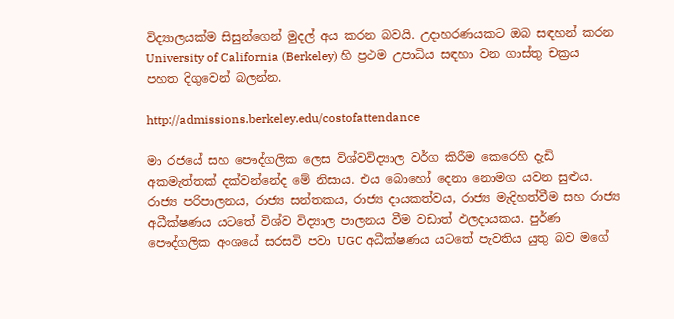විද්‍යාලයක්ම සිසුන්ගෙන් මුදල් අය කරන බවයි. උදාහරණයකට ඔබ සඳහන් කරන University of California (Berkeley) හි ප්‍රථම උපාධිය සඳහා වන ගාස්තු චක්‍රය පහත දිගුවෙන් බලන්න.

http://admissions.berkeley.edu/costofattendance

මා රජයේ සහ පෞද්ගලික ලෙස විශ්වවිද්‍යාල වර්ග කිරීම කෙරෙහි දැඩි අකමැත්තක් දක්වන්නේද මේ නිසාය. එය බොහෝ දෙනා නොමග යවන සුළුය. රාජ්‍ය පරිපාලනය, රාජ්‍ය සන්තකය, රාජ්‍ය දායකත්වය, රාජ්‍ය මැදිහත්වීම සහ රාජ්‍ය අධීක්ෂණය යටතේ විශ්ව විද්‍යාල පාලනය වීම වඩාත් ඵලදායකය. පුර්ණ පෞද්ගලික අංශයේ සරසවි පවා UGC අධීක්ෂණය යටතේ පැවතිය යුතු බව මගේ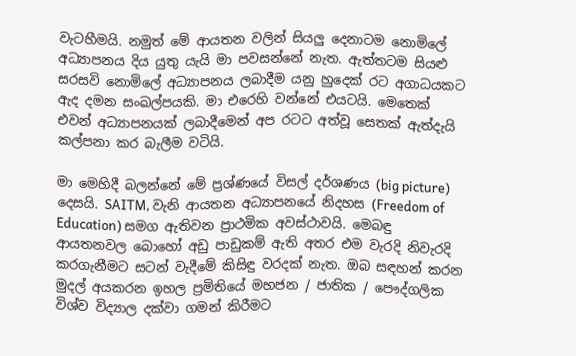වැටහීමයි. නමුත් මේ ආයතන වලින් සියලු දෙනාටම නොමිලේ අධ්‍යාපනය දිය යුතු යැයි මා පවසන්නේ නැත. ඇත්තටම සියළු සරසවි නොමිලේ අධ්‍යාපනය ලබාදීම යනු හුදෙක් රට අගාධයකට ඇද දමන සංඛල්පයකි. මා එරෙහි වන්නේ එයටයි. මෙතෙක් එවන් අධ්‍යාපනයක් ලබාදීමෙන් අප රටට අත්වූ සෙතක් ඇත්දැයි කල්පනා කර බැලීම වටියි.

මා මෙහිදී බලන්නේ මේ ප්‍රශ්ණයේ විසල් දර්ශණය (big picture) දෙසයි. SAITM, වැනි ආයතන අධ්‍යාපනයේ නිදහස (Freedom of Education) සමග ඇතිවන ප්‍රාථමික අවස්ථාවයි. මෙබඳු ආයතනවල බොහෝ අඩු පාඩුකම් ඇති අතර එම වැරදි නිවැරදි කරගැනීමට සටන් වැදීමේ කිසිඳු වරදක් නැත. ඔබ සඳහන් කරන මුදල් අයකරන ඉහල ප්‍රමිතියේ මහජන / ජාතික / පෞද්ගලික විශ්ව විද්‍යාල දක්වා ගමන් කිරීමට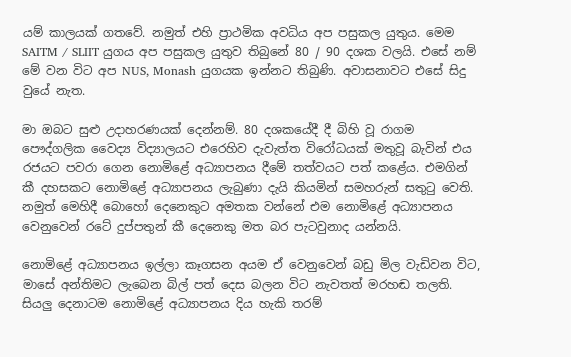යම් කාලයක් ගතවේ. නමුත් එහි ප්‍රාථමික අවධිය අප පසුකල යුතුය. මෙම SAITM / SLIIT යුගය අප පසුකල යුතුව තිබුනේ 80 / 90 දශක වලයි. එසේ නම් මේ වන විට අප NUS, Monash යුගයක ඉන්නට තිබුණි. අවාසනාවට එසේ සිදු වුයේ නැත.

මා ඔබට සුළු උදාහරණයක් දෙන්නම්. 80 දශකයේදී දී බිහි වූ රාගම පෞද්ගලික වෛද්‍ය විද්‍යාලයට එරෙහිව දැවැත්ත විරෝධයක් මතුවූ බැවින් එය රජයට පවරා ගෙන නොමිළේ අධ්‍යාපනය දීමේ තත්වයට පත් කළේය. එමගින් කී දහසකට නොමිළේ අධ්‍යාපනය ලැබුණා දැයි කියමින් සමහරුන් සතුටු වෙති. නමුත් මෙහිදී බොහෝ දෙනෙකුට අමතක වන්නේ එම නොමිළේ අධ්‍යාපනය වෙනුවෙන් රටේ දුප්පතුන් කී දෙනෙකු මත බර පැටවුනාද යන්නයි.

නොමිළේ අධ්‍යාපනය ඉල්ලා කෑගසන අයම ඒ වෙනුවෙන් බඩු මිල වැඩිවන විට, මාසේ අන්තිමට ලැබෙන බිල් පත් දෙස බලන විට නැවතත් මරහඬ තලති. සියලු දෙනාටම නොමිළේ අධ්‍යාපනය දිය හැකි තරම්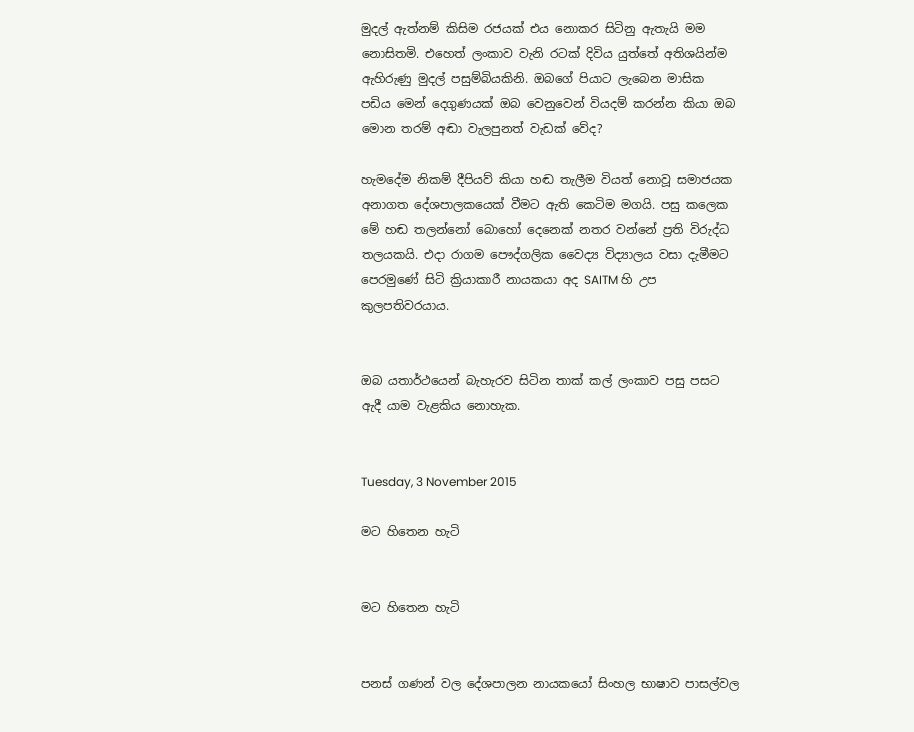මුදල් ඇත්නම් කිසිම රජයක් එය නොකර සිටිනු ඇතැයි මම නොසිතමි. එහෙත් ලංකාව වැනි රටක් දිවිය යුත්තේ අතිශයින්ම ඇහිරුණු මුදල් පසුම්බියකිනි. ඔබගේ පියාට ලැබෙන මාසික පඩිය මෙන් දෙගුණයක් ඔබ වෙනුවෙන් වියදම් කරන්න කියා ඔබ මොන තරම් අඬා වැලපුනත් වැඩක් වේද?

හැමදේම නිකම් දීපියව් කියා හඬ තැලීම වියත් නොවූ සමාජයක අනාගත දේශපාලකයෙක් වීමට ඇති කෙටිම මගයි. පසු කලෙක මේ හඬ තලන්නෝ බොහෝ දෙනෙක් නතර වන්නේ ප්‍රති විරුද්ධ තලයකයි. එදා රාගම පෞද්ගලික වෛද්‍ය විද්‍යාලය වසා දැමීමට පෙරමුණේ සිටි ක්‍රියාකාරී නායකයා අද SAITM හි උප කුලපතිවරයාය.


ඔබ යතාර්ථයෙන් බැහැරව සිටින තාක් කල් ලංකාව පසු පසට ඇදී යාම වැළකිය නොහැක.


Tuesday, 3 November 2015

මට හිතෙන හැටි


මට හිතෙන හැටි


පනස් ගණන් වල දේශපාලන නායකයෝ සිංහල භාෂාව පාසල්වල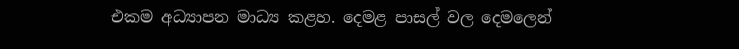එකම අධ්‍යාපන මාධ්‍ය කළහ. දෙමළ පාසල් වල දෙමලෙන්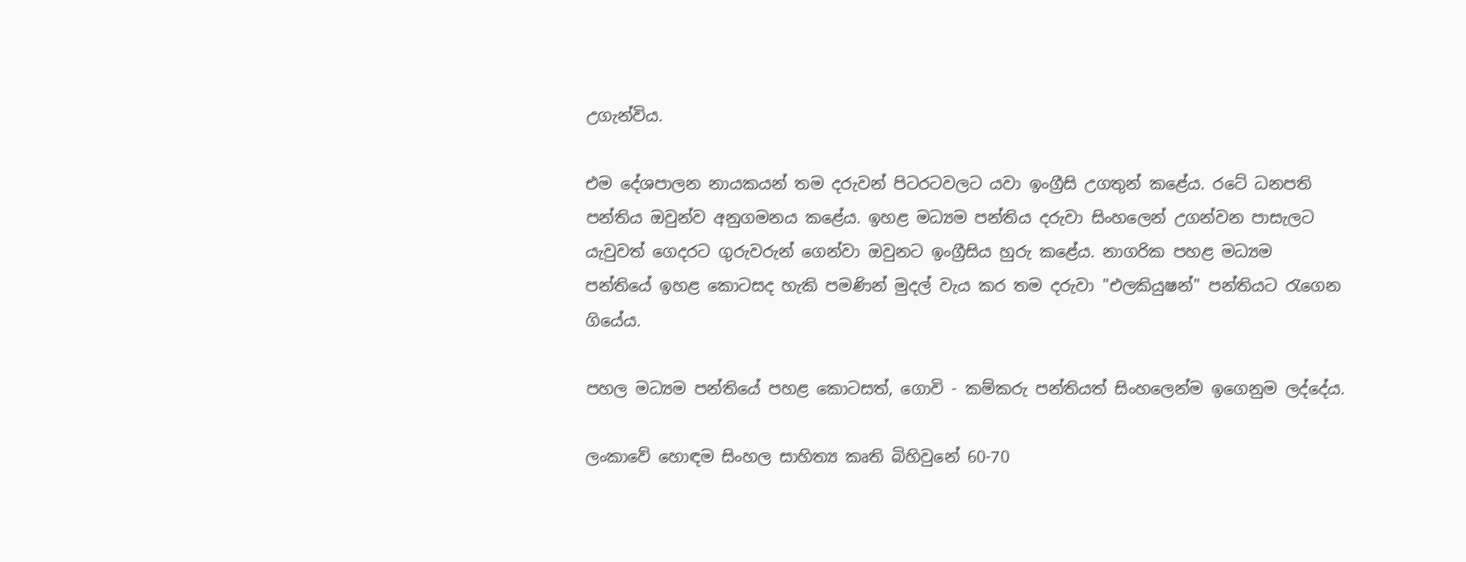උගැන්විය.

එම දේශපාලන නායකයන් තම දරුවන් පිටරටවලට යවා ඉංග්‍රීසි උගතුන් කළේය. රටේ ධනපති පන්තිය ඔවුන්ව අනුගමනය කළේය. ඉහළ මධ්‍යම පන්තිය දරුවා සිංහලෙන් උගන්වන පාසැලට යැවුවත් ගෙදරට ගුරුවරුන් ගෙන්වා ඔවුනට ඉංග්‍රීසිය හුරු කළේය. නාගරික පහළ මධ්‍යම පන්තියේ ඉහළ කොටසද හැකි පමණින් මුදල් වැය කර තම දරුවා "එලකියුෂන්" පන්තියට රැගෙන ගියේය.

පහල මධ්‍යම පන්තියේ පහළ කොටසත්, ගොවි - කම්කරු පන්තියත් සිංහලෙන්ම ඉගෙනුම ලද්දේය.

ලංකාවේ හොඳම සිංහල සාහිත්‍ය කෘති බිහිවුනේ 60-70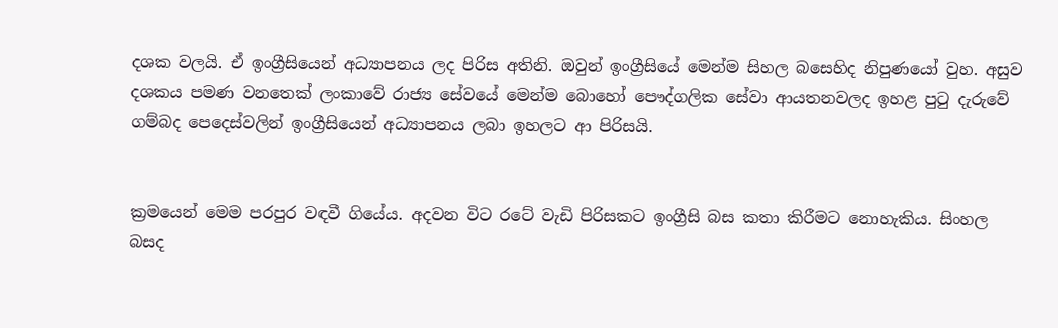දශක වලයි. ඒ ඉංග්‍රීසියෙන් අධ්‍යාපනය ලද පිරිස අතිනි. ඔවුන් ඉංග්‍රීසියේ මෙන්ම සිහල බසෙහිද නිපුණයෝ වුහ. අසුව දශකය පමණ වනතෙක් ලංකාවේ රාජ්‍ය සේවයේ මෙන්ම බොහෝ පෞද්ගලික සේවා ආයතනවලද ඉහළ පුටු දැරුවේ ගම්බද පෙදෙස්වලින් ඉංග්‍රීසියෙන් අධ්‍යාපනය ලබා ඉහලට ආ පිරිසයි.


ක්‍රමයෙන් මෙම පරපුර වඳවී ගියේය. අදවන විට රටේ වැඩි පිරිසකට ඉංග්‍රීසි බස කතා කිරීමට නොහැකිය. සිංහල බසද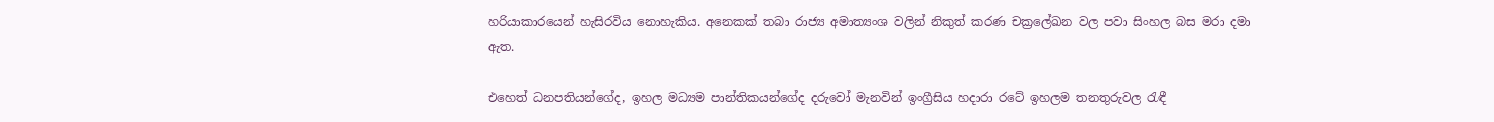හරියාකාරයෙන් හැසිරවිය නොහැකිය. අනෙකක් තබා රාජ්‍ය අමාත්‍යංශ වලින් නිකුත් කරණ චක්‍රලේඛන වල පවා සිංහල බස මරා දමා ඇත.

එහෙත් ධනපතියන්ගේද, ඉහල මධ්‍යම පාන්තිකයන්ගේද දරුවෝ මැනවින් ඉංග්‍රීසිය හදාරා රටේ ඉහලම තනතුරුවල රැඳී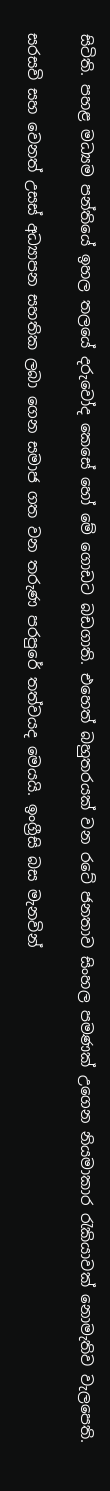සිටිති. පහළ මධ්‍යම පන්තියේ ඉහල තලයේ දරුවෝද කෙසේ හෝ මේ ගොඩට බඩගාති. එහෙත් බහුතරයක් වන රටේ ජනතාව සිංහල පමණක් උගෙන නියමාකාර රැකියාවක් නොමැතිව වැලපෙති.

සරසවි සහ වෙනත් උසස් අධ්‍යාපන සහතික ලබා ගෙන සමාජ ගත වන තරුණ පරපුරේ තත්වයද මෙයයි. ඉංග්‍රීසි බස මැනවින්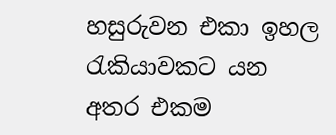හසුරුවන එකා ඉහල රැකියාවකට යන අතර එකම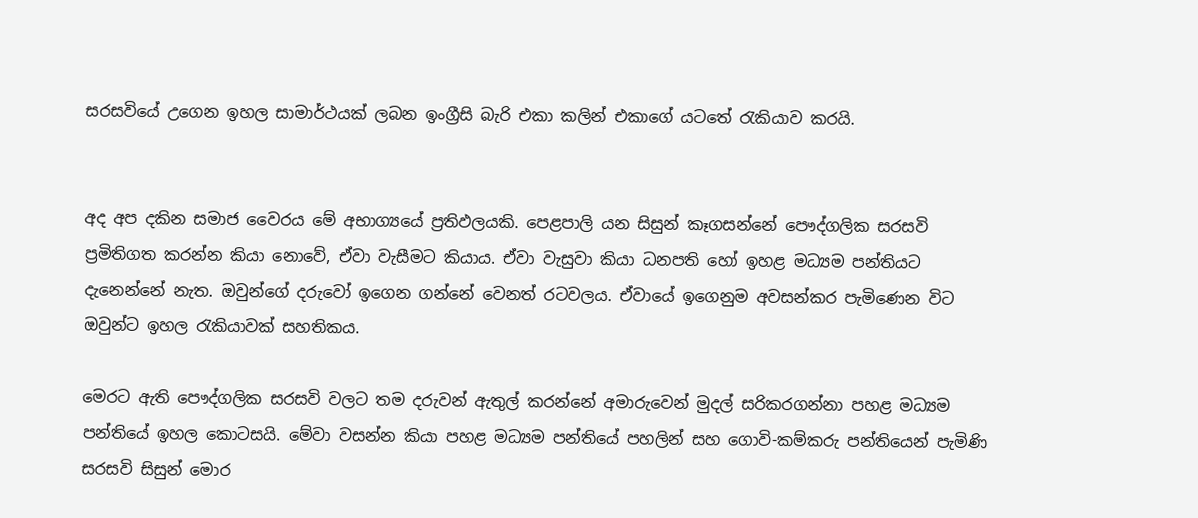සරසවියේ උගෙන ඉහල සාමාර්ථයක් ලබන ඉංග්‍රීසි බැරි එකා කලින් එකාගේ යටතේ රැකියාව කරයි.


අද අප දකින සමාජ වෛරය මේ අභාග්‍යයේ ප්‍රතිඵලයකි. පෙළපාලි යන සිසුන් කෑගසන්නේ පෞද්ගලික සරසවි ප්‍රමිතිගත කරන්න කියා නොවේ, ඒවා වැසීමට කියාය. ඒවා වැසුවා කියා ධනපති හෝ ඉහළ මධ්‍යම පන්තියට දැනෙන්නේ නැත. ඔවුන්ගේ දරුවෝ ඉගෙන ගන්නේ වෙනත් රටවලය. ඒවායේ ඉගෙනුම අවසන්කර පැමිණෙන විට ඔවුන්ට ඉහල රැකියාවක් සහතිකය.

මෙරට ඇති පෞද්ගලික සරසවි වලට තම දරුවන් ඇතුල් කරන්නේ අමාරුවෙන් මුදල් සරිකරගන්නා පහළ මධ්‍යම පන්තියේ ඉහල කොටසයි. මේවා වසන්න කියා පහළ මධ්‍යම පන්තියේ පහලින් සහ ගොවි-කම්කරු පන්තියෙන් පැමිණි සරසවි සිසුන් මොර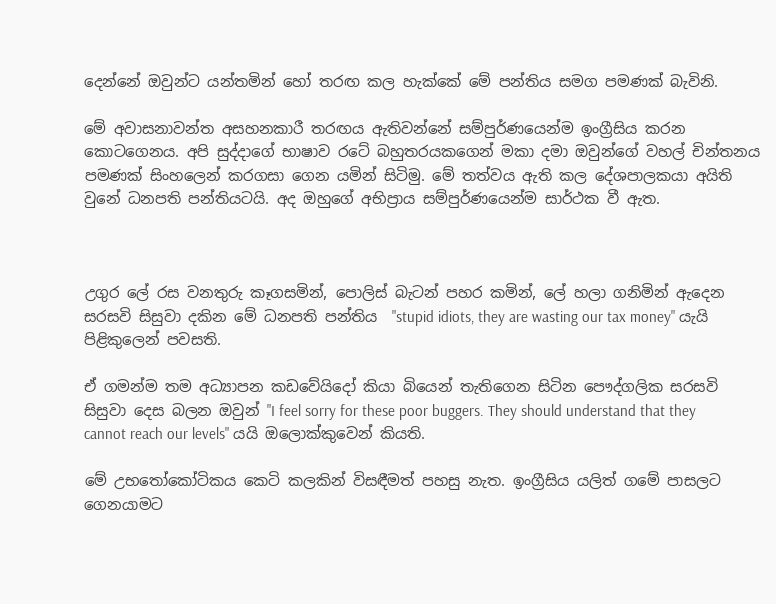දෙන්නේ ඔවුන්ට යන්තමින් හෝ තරඟ කල හැක්කේ මේ පන්තිය සමග පමණක් බැවිනි.

මේ අවාසනාවන්ත අසහනකාරී තරඟය ඇතිවන්නේ සම්පුර්ණයෙන්ම ඉංග්‍රීසිය කරන කොටගෙනය. අපි සුද්දාගේ භාෂාව රටේ බහුතරයකගෙන් මකා දමා ඔවුන්ගේ වහල් චින්තනය පමණක් සිංහලෙන් කරගසා ගෙන යමින් සිටිමු. මේ තත්වය ඇති කල දේශපාලකයා අයිති වුනේ ධනපති පන්තියටයි. අද ඔහුගේ අභිප්‍රාය සම්පුර්ණයෙන්ම සාර්ථක වී ඇත.



උගුර ලේ රස වනතුරු කෑගසමින්, පොලිස් බැටන් පහර කමින්, ලේ හලා ගනිමින් ඇදෙන සරසවි සිසුවා දකින මේ ධනපති පන්තිය  "stupid idiots, they are wasting our tax money" යැයි පිළිකුලෙන් පවසති.

ඒ ගමන්ම තම අධ්‍යාපන කඩවේයිදෝ කියා බියෙන් තැතිගෙන සිටින පෞද්ගලික සරසවි සිසුවා දෙස බලන ඔවුන් "I feel sorry for these poor buggers. They should understand that they cannot reach our levels" යයි ඔලොක්කුවෙන් කියති.

මේ උභතෝකෝටිකය කෙටි කලකින් විසඳීමත් පහසු නැත. ඉංග්‍රීසිය යලිත් ගමේ පාසලට ගෙනයාමට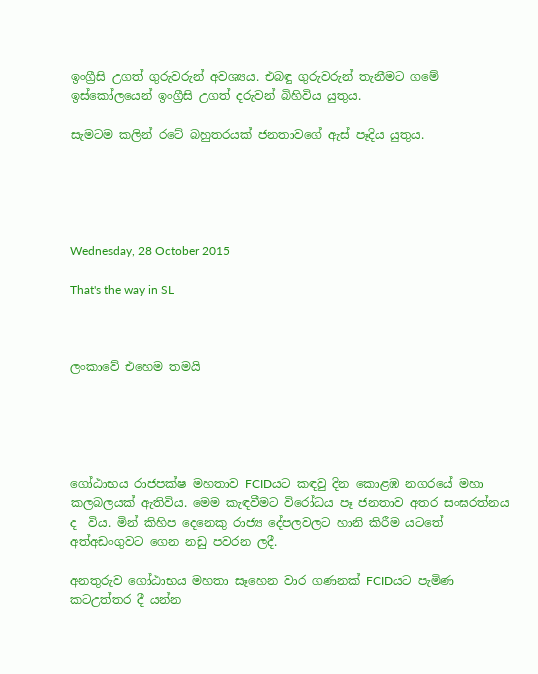ඉංග්‍රීසි උගත් ගුරුවරුන් අවශ්‍යය. එබඳු ගුරුවරුන් තැනීමට ගමේ ඉස්කෝලයෙන් ඉංග්‍රීසි උගත් දරුවන් බිහිවිය යුතුය.

සැමටම කලින් රටේ බහුතරයක් ජනතාවගේ ඇස් පෑදිය යුතුය.





Wednesday, 28 October 2015

That's the way in SL



ලංකාවේ එහෙම තමයි





ගෝඨාභය රාජපක්ෂ මහතාව FCIDයට කඳවු දින කොළඹ නගරයේ මහා කලබලයක් ඇතිවිය. මෙම කැඳවීමට විරෝධය පෑ ජනතාව අතර සංඝරත්නය ද  විය. මින් කිහිප දෙනෙකු රාජ්‍ය දේපලවලට හානි කිරීම යටතේ අත්අඩංගුවට ගෙන නඩු පවරන ලදී.

අනතුරුව ගෝඨාභය මහතා සෑහෙන වාර ගණනක් FCIDයට පැමිණ කටඋත්තර දී යන්න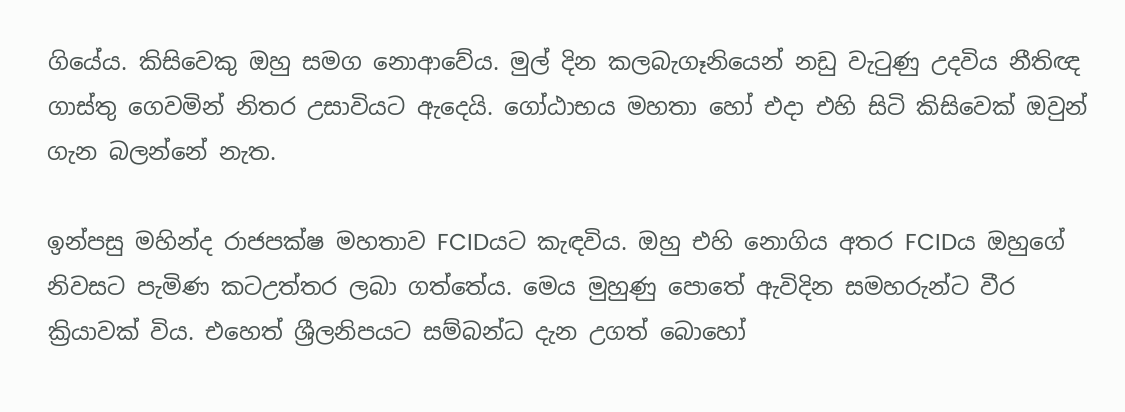ගියේය. කිසිවෙකු ඔහු සමග නොආවේය. මුල් දින කලබැගෑනියෙන් නඩු වැටුණු උදවිය නීතිඥ ගාස්තු ගෙවමින් නිතර උසාවියට ඇදෙයි. ගෝඨාභය මහතා හෝ එදා එහි සිටි කිසිවෙක් ඔවුන් ගැන බලන්නේ නැත.

ඉන්පසු මහින්ද රාජපක්ෂ මහතාව FCIDයට කැඳවිය. ඔහු එහි නොගිය අතර FCIDය ඔහුගේ නිවසට පැමිණ කටඋත්තර ලබා ගත්තේය. මෙය මුහුණු පොතේ ඇවිදින සමහරුන්ට වීර ක්‍රියාවක් විය. එහෙත් ශ්‍රීලනිපයට සම්බන්ධ දැන උගත් බොහෝ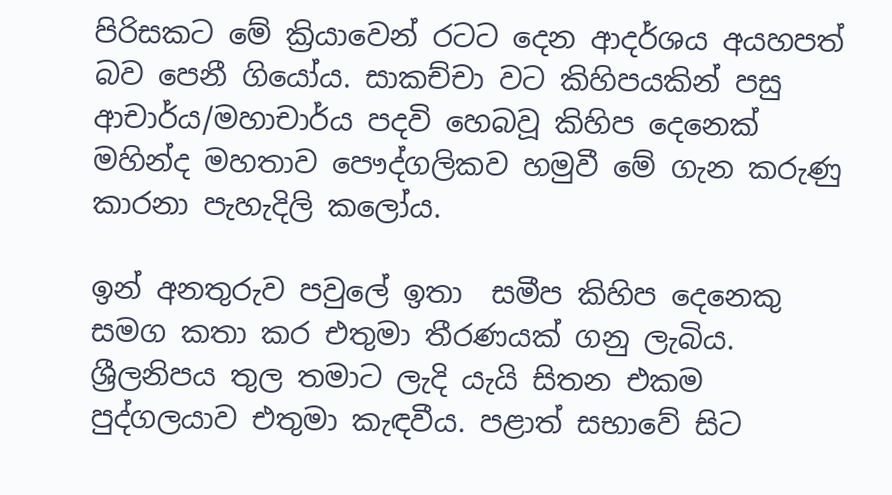පිරිසකට මේ ක්‍රියාවෙන් රටට දෙන ආදර්ශය අයහපත් බව පෙනී ගියෝය. සාකච්චා වට කිහිපයකින් පසු ආචාර්ය/මහාචාර්ය පදවි හෙබවූ කිහිප දෙනෙක් මහින්ද මහතාව පෞද්ගලිකව හමුවී මේ ගැන කරුණු කාරනා පැහැදිලි කලෝය.

ඉන් අනතුරුව පවුලේ ඉතා  සමීප කිහිප දෙනෙකු සමග කතා කර එතුමා තීරණයක් ගනු ලැබිය. ශ්‍රීලනිපය තුල තමාට ලැදි යැයි සිතන එකම පුද්ගලයාව එතුමා කැඳවීය. පළාත් සභාවේ සිට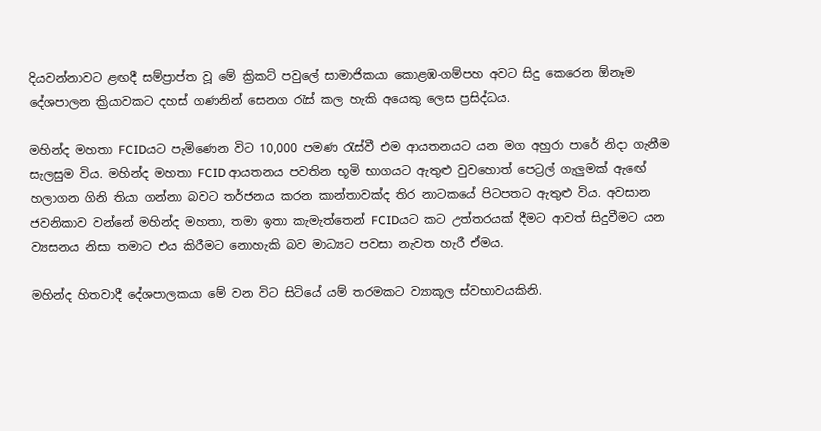දියවන්නාවට ළඟදී සම්ප්‍රාප්ත වූ මේ ක්‍රිකට් පවුලේ සාමාජිකයා කොළඹ-ගම්පහ අවට සිදු කෙරෙන ඕනෑම දේශපාලන ක්‍රියාවකට දහස් ගණනින් සෙනග රැස් කල හැකි අයෙකු ලෙස ප්‍රසිද්ධය.

මහින්ද මහතා FCIDයට පැමිණෙන විට 10,000 පමණ රැස්වී එම ආයතනයට යන මග අහුරා පාරේ නිදා ගැනීම සැලසුම විය. මහින්ද මහතා FCID ආයතනය පවතින භූමි භාගයට ඇතුළු වුවහොත් පෙට්‍රල් ගැලුමක් ඇඟේ හලාගන ගිනි තියා ගන්නා බවට තර්ජනය කරන කාන්තාවක්ද තිර නාටකයේ පිටපතට ඇතුළු විය. අවසාන ජවනිකාව වන්නේ මහින්ද මහතා, තමා ඉතා කැමැත්තෙන් FCIDයට කට උත්තරයක් දීමට ආවත් සිදුවීමට යන ව්‍යසනය නිසා තමාට එය කිරීමට නොහැකි බව මාධ්‍යට පවසා නැවත හැරී ඒමය.

මහින්ද හිතවාදී දේශපාලකයා මේ වන විට සිටියේ යම් තරමකට ව්‍යාකූල ස්වභාවයකිනි.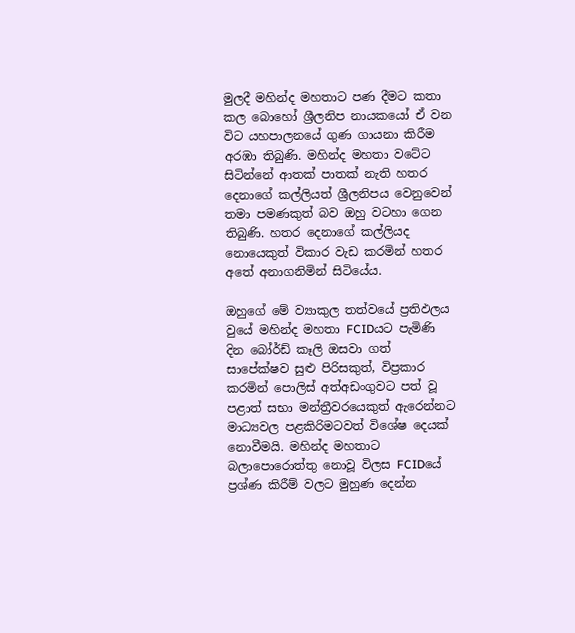මුලදී මහින්ද මහතාට පණ දීමට කතා කල බොහෝ ශ්‍රීලනිප නායකයෝ ඒ වන විට යහපාලනයේ ගුණ ගායනා කිරීම අරඹා තිබුණි. මහින්ද මහතා වටේට සිටින්නේ ආතක් පාතක් නැති හතර දෙනාගේ කල්ලියත් ශ්‍රීලනිපය වෙනුවෙන් තමා පමණකුත් බව ඔහු වටහා ගෙන තිබුණි. හතර දෙනාගේ කල්ලියද නොයෙකුත් විකාර වැඩ කරමින් හතර අතේ අනාගනිමින් සිටියේය.

ඔහුගේ මේ ව්‍යාකුල තත්වයේ ප්‍රතිඵලය වුයේ මහින්ද මහතා FCIDයට පැමිණි දින බෝර්ඩ් කෑලි ඔසවා ගත් සාපේක්ෂව සුළු පිරිසකුත්, විප්‍රකාර කරමින් පොලිස් අත්අඩංගුවට පත් වූ පළාත් සභා මන්ත්‍රීවරයෙකුත් ඇරෙන්නට මාධ්‍යවල පළකිරිමටවත් විශේෂ දෙයක් නොවීමයි. මහින්ද මහතාට බලාපොරොත්තු නොවූ විලස FCIDයේ ප්‍රශ්ණ කිරීම් වලට මුහුණ දෙන්න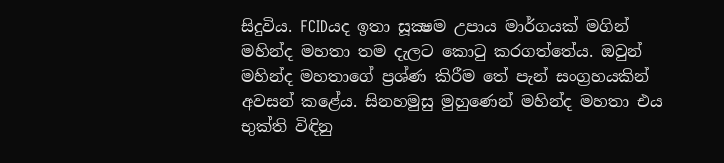සිදුවිය. FCIDයද ඉතා සූක්‍ෂම උපාය මාර්ගයක් මගින් මහින්ද මහතා තම දැලට කොටු කරගත්තේය. ඔවුන් මහින්ද මහතාගේ ප්‍රශ්ණ කිරීම තේ පැන් සංග්‍රහයකින් අවසන් කළේය. සිනහමුසු මුහුණෙන් මහින්ද මහතා එය භුක්ති විඳිනු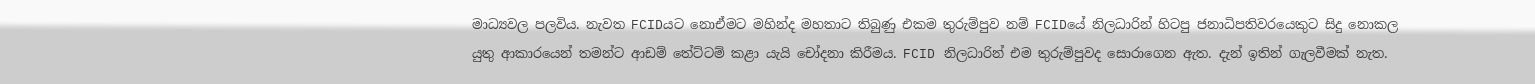මාධ්‍යවල පලවිය. නැවත FCIDයට නොඒමට මහින්ද මහතාට තිබුණු එකම තුරුම්පුව නම් FCIDයේ නිලධාරින් හිටපු ජනාධිපතිවරයෙකුට සිදු නොකල යුතු ආකාරයෙන් තමන්ට ආඩම් තේට්ටම් කළා යැයි චෝදනා කිරීමය. FCID නිලධාරින් එම තුරුම්පුවද සොරාගෙන ඇත. දැන් ඉතින් ගැලවීමක් නැත.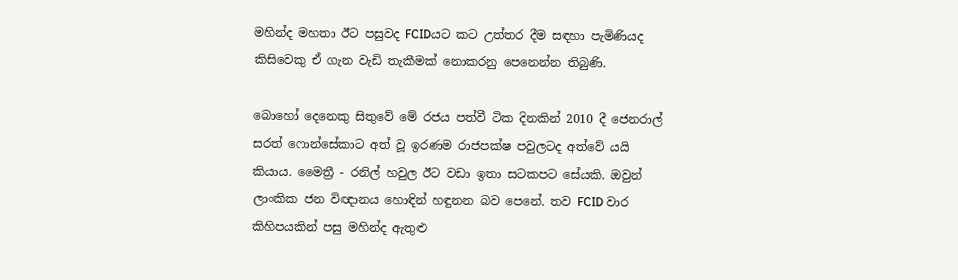මහින්ද මහතා ඊට පසුවද FCIDයට කට උත්තර දීම සඳහා පැමිණියද කිසිවෙකු ඒ ගැන වැඩි තැකීමක් නොකරනු පෙනෙන්න තිබුණි.

බොහෝ දෙනෙකු සිතුවේ මේ රජය පත්වී ටික දිනකින් 2010 දී ජෙනරාල් සරත් ෆොන්සේකාට අත් වූ ඉරණම රාජපක්ෂ පවුලටද අත්වේ යයි කියාය. මෛත්‍රී - රනිල් හවුල ඊට වඩා ඉතා සටකපට සේයකි. ඔවුන් ලාංකික ජන විඥානය හොඳින් හඳුනන බව පෙනේ. තව FCID වාර කිහිපයකින් පසු මහින්ද ඇතුළු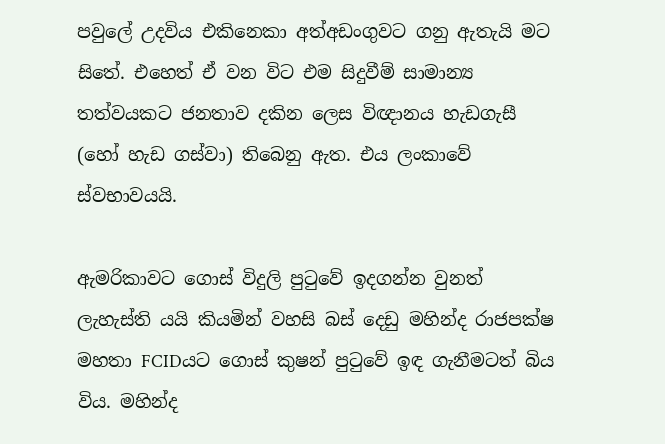පවුලේ උදවිය එකිනෙකා අත්අඩංගුවට ගනු ඇතැයි මට සිතේ. එහෙත් ඒ වන විට එම සිදුවීම් සාමාන්‍ය තත්වයකට ජනතාව දකින ලෙස විඥානය හැඩගැසී (හෝ හැඩ ගස්වා) තිබෙනු ඇත. එය ලංකාවේ ස්වභාවයයි.

ඇමරිකාවට ගොස් විදුලි පුටුවේ ඉදගන්න වුනත් ලැහැස්ති යයි කියමින් වහසි බස් දෙඩු මහින්ද රාජපක්ෂ මහතා FCIDයට ගොස් කුෂන් පුටුවේ ඉඳ ගැනීමටත් බිය විය. මහින්ද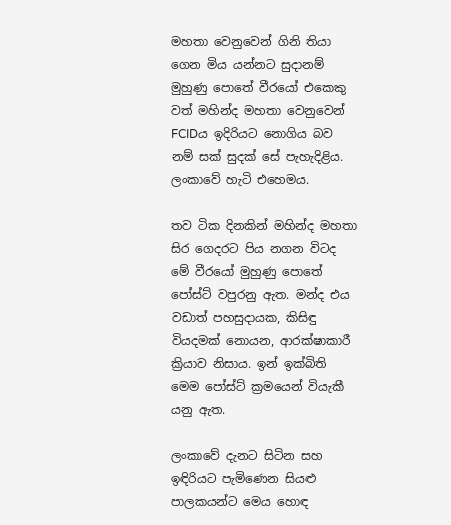මහතා වෙනුවෙන් ගිනි තියා ගෙන මිය යන්නට සුදානම් මුහුණු පොතේ වීරයෝ එකෙකු වත් මහින්ද මහතා වෙනුවෙන් FCIDය ඉදිරියට නොගිය බව නම් සක් සුදක් සේ පැහැදිළිය. ලංකාවේ හැටි එහෙමය.

තව ටික දිනකින් මහින්ද මහතා සිර ගෙදරට පිය නගන විටද මේ වීරයෝ මුහුණු පොතේ පෝස්ට් වපුරනු ඇත. මන්ද එය වඩාත් පහසුදායක, කිසිඳු වියදමක් නොයන, ආරක්ෂාකාරී ක්‍රියාව නිසාය. ඉන් ඉක්බිති මෙම පෝස්ට් ක්‍රමයෙන් වියැකී යනු ඇත.

ලංකාවේ දැනට සිටින සහ ඉඳිරියට පැමිණෙන සියළු පාලකයන්ට මෙය හොඳ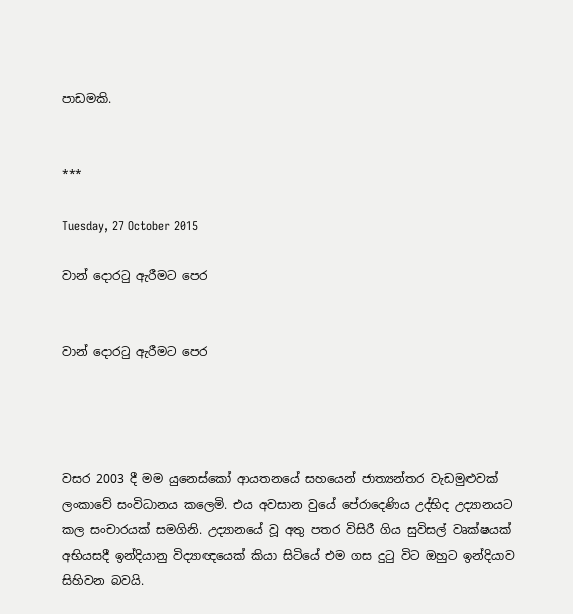පාඩමකි.


***

Tuesday, 27 October 2015

වාන් දොරටු ඇරීමට පෙර


වාන් දොරටු ඇරීමට පෙර




වසර 2003 දී මම යුනෙස්කෝ ආයතනයේ සහයෙන් ජාත්‍යන්තර වැඩමුළුවක් ලංකාවේ සංවිධානය කලෙමි. එය අවසාන වුයේ පේරාදෙණිය උද්භිද උද්‍යානයට කල සංචාරයක් සමගිනි. උද්‍යානයේ වූ අතු පතර විසිරී ගිය සුවිසල් වෘක්ෂයක් අභියසදී ඉන්දියානු විද්‍යාඥයෙක් කියා සිටියේ එම ගස දුටු විට ඔහුට ඉන්දියාව සිහිවන බවයි.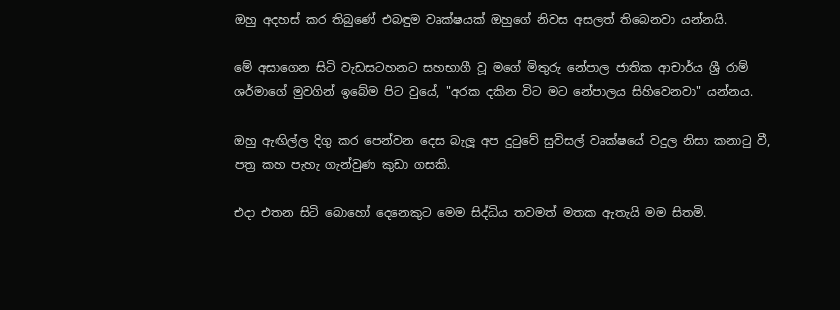ඔහු අදහස් කර තිබුණේ එබඳුම වෘක්ෂයක් ඔහුගේ නිවස අසලත් තිබෙනවා යන්නයි.

මේ අසාගෙන සිටි වැඩසටහනට සහභාගී වූ මගේ මිතුරු නේපාල ජාතික ආචාර්ය ශ්‍රී රාම් ශර්මාගේ මුවගින් ඉබේම පිට වුයේ, "අරක දකින විට මට නේපාලය සිහිවෙනවා" යන්නය.

ඔහු ඇඟිල්ල දිගු කර පෙන්වන දෙස බැලූ අප දුටුවේ සුවිසල් වෘක්ෂයේ වදුල නිසා කනාටු වී, පත්‍ර කහ පැහැ ගැන්වුණ කුඩා ගසකි.

එදා එතන සිටි බොහෝ දෙනෙකුට මෙම සිද්ධිය තවමත් මතක ඇතැයි මම සිතමි.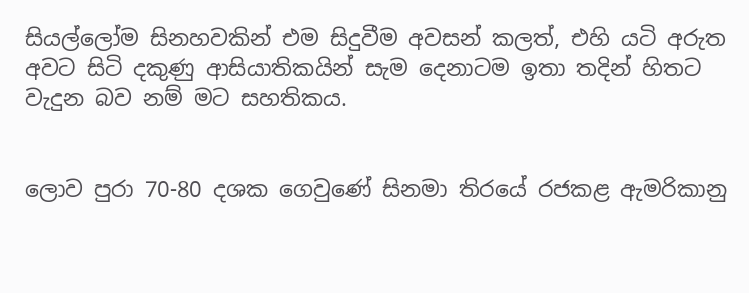සියල්ලෝම සිනහවකින් එම සිදුවීම අවසන් කලත්, එහි යටි අරුත අවට සිටි දකුණු ආසියාතිකයින් සැම දෙනාටම ඉතා තදින් හිතට වැදුන බව නම් මට සහතිකය.


ලොව පුරා 70-80 දශක ගෙවුණේ සිනමා තිරයේ රජකළ ඇමරිකානු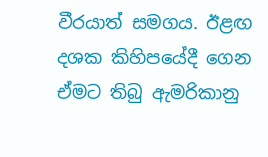වීරයාත් සමගය. ඊළඟ දශක කිහිපයේදී ගෙන ඒමට තිබු ඇමරිකානු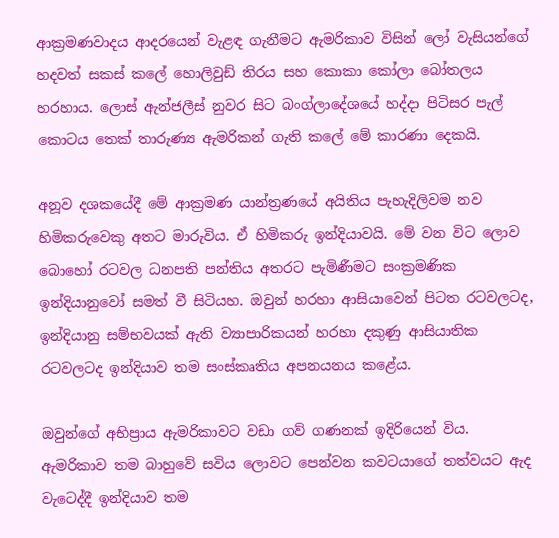ආක්‍රමණවාදය ආදරයෙන් වැළඳ ගැනීමට ඇමරිකාව විසින් ලෝ වැසියන්ගේ හදවත් සකස් කලේ හොලිවුඩ් තිරය සහ කොකා කෝලා බෝතලය හරහාය. ලොස් ඇන්ජලීස් නුවර සිට බංග්ලාදේශයේ හද්දා පිටිසර පැල් කොටය තෙක් තාරුණ්‍ය ඇමරිකන් ගැති කලේ මේ කාරණා දෙකයි.

අනූව දශකයේදී මේ ආක්‍රමණ යාන්ත්‍රණයේ අයිතිය පැහැදිලිවම නව හිමිකරුවෙකු අතට මාරුවිය. ඒ හිමිකරු ඉන්දියාවයි. මේ වන විට ලොව බොහෝ රටවල ධනපති පන්තිය අතරට පැමිණීමට සංක්‍රමණික ඉන්දියානුවෝ සමත් වී සිටියහ. ඔවුන් හරහා ආසියාවෙන් පිටත රටවලටද, ඉන්දියානු සම්භවයක් ඇති ව්‍යාපාරිකයන් හරහා දකුණු ආසියාතික රටවලටද ඉන්දියාව තම සංස්කෘතිය අපනයනය කළේය.

ඔවුන්ගේ අභිප්‍රාය ඇමරිකාවට වඩා ගව් ගණනක් ඉදිරියෙන් විය. ඇමරිකාව තම බාහුවේ සවිය ලොවට පෙන්වන කවටයාගේ තත්වයට ඇද වැටෙද්දී ඉන්දියාව තම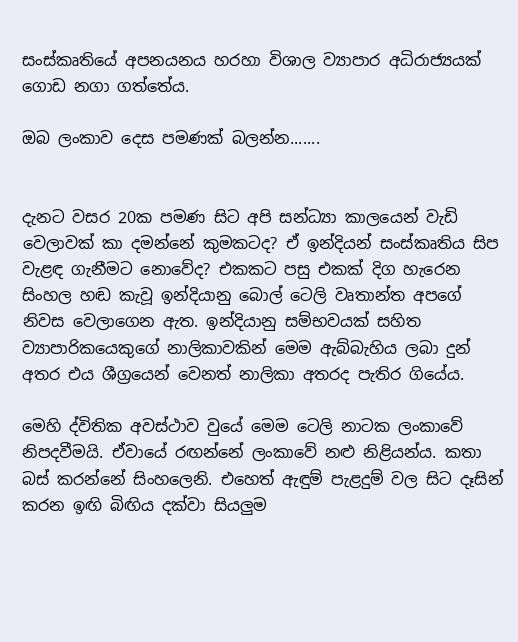සංස්කෘතියේ අපනයනය හරහා විශාල ව්‍යාපාර අධිරාජ්‍යයක් ගොඩ නගා ගත්තේය.

ඔබ ලංකාව දෙස පමණක් බලන්න.......


දැනට වසර 20ක පමණ සිට අපි සන්ධ්‍යා කාලයෙන් වැඩි වෙලාවක් කා දමන්නේ කුමකටද? ඒ ඉන්දියන් සංස්කෘතිය සිප වැළඳ ගැනීමට නොවේද? එකකට පසු එකක් දිග හැරෙන සිංහල හඬ කැවූ ඉන්දියානු බොල් ටෙලි වෘතාන්ත අපගේ නිවස වෙලාගෙන ඇත. ඉන්දියානු සම්භවයක් සහිත ව්‍යාපාරිකයෙකුගේ නාලිකාවකින් මෙම ඇබ්බැහිය ලබා දුන් අතර එය ශීග්‍රයෙන් වෙනත් නාලිකා අතරද පැතිර ගියේය.

මෙහි ද්විතික අවස්ථාව වුයේ මෙම ටෙලි නාටක ලංකාවේ නිපදවීමයි. ඒවායේ රඟන්නේ ලංකාවේ නළු නිළියන්ය. කතා බස් කරන්නේ සිංහලෙනි. එහෙත් ඇඳුම් පැළදුම් වල සිට දෑසින් කරන ඉඟි බිඟිය දක්වා සියලුම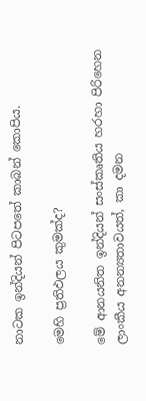නාටක ඉන්දියන් පිටපතේ කාබන් කොපිය.

මෙහි ප්‍රතිඵලය කුමක්ද?

මේ ආනයනිත ඉන්දියන් සංස්කෘතිය හරහා පිරිහෙන ලාංකීය අනන්‍යතාවයත්, කා දමන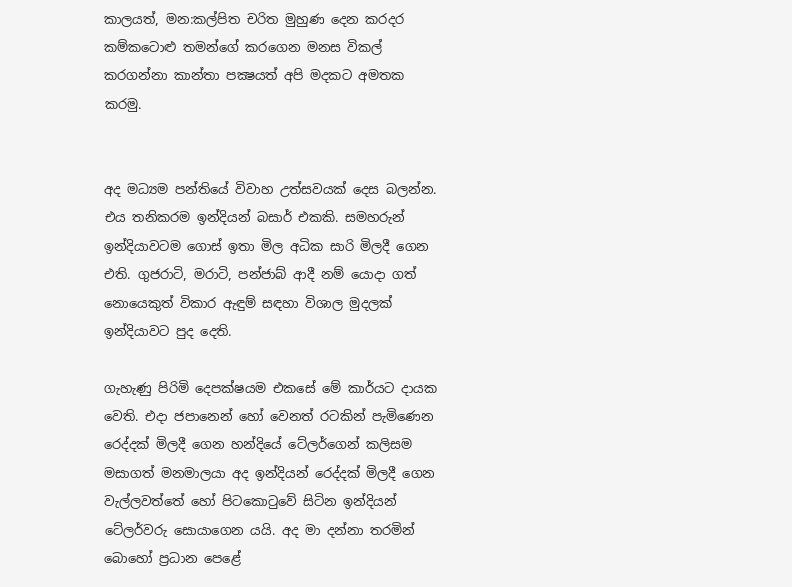කාලයත්, මන:කල්පිත චරිත මුහුණ දෙන කරදර කම්කටොළු තමන්ගේ කරගෙන මනස විකල් කරගන්නා කාන්තා පක්‍ෂයත් අපි මදකට අමතක කරමු.


අද මධ්‍යම පන්තියේ විවාහ උත්සවයක් දෙස බලන්න. එය තනිකරම ඉන්දියන් බසාර් එකකි. සමහරුන් ඉන්දියාවටම ගොස් ඉතා මිල අධික සාරි මිලදී ගෙන එති. ගුජරාටි, මරාටි, පන්ජාබ් ආදී නම් යොදා ගත් නොයෙකුත් විකාර ඇඳුම් සඳහා විශාල මුදලක් ඉන්දියාවට පුද දෙති.

ගැහැණු පිරිමි දෙපක්ෂයම එකසේ මේ කාර්යට දායක වෙති. එදා ජපානෙන් හෝ වෙනත් රටකින් පැමිණෙන රෙද්දක් මිලදී ගෙන හන්දියේ ටේලර්ගෙන් කලිසම මසාගත් මනමාලයා අද ඉන්දියන් රෙද්දක් මිලදී ගෙන වැල්ලවත්තේ හෝ පිටකොටුවේ සිටින ඉන්දියන් ටේලර්වරු සොයාගෙන යයි. අද මා දන්නා තරමින් බොහෝ ප්‍රධාන පෙළේ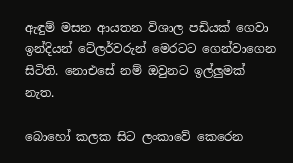ඇඳුම් මසන ආයතන විශාල පඩියක් ගෙවා ඉන්දියන් ටේලර්වරුන් මෙරටට ගෙන්වාගෙන සිටිති. නොඑසේ නම් ඔවුනට ඉල්ලුමක් නැත.

බොහෝ කලක සිට ලංකාවේ කෙරෙන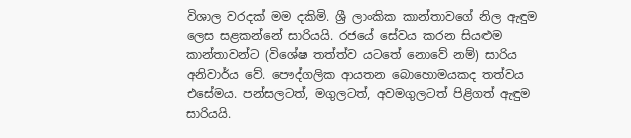විශාල වරදක් මම දකිමි. ශ්‍රී ලාංකික කාන්තාවගේ නිල ඇඳුම ලෙස සළකන්නේ සාරියයි. රජයේ සේවය කරන සියළුම කාන්තාවන්ට (විශේෂ තත්ත්ව යටතේ නොවේ නම්) සාරිය අනිවාර්ය වේ. පෞද්ගලික ආයතන බොහොමයකද තත්වය එසේමය. පන්සලටත්, මගුලටත්, අවමගුලටත් පිළිගත් ඇඳුම සාරියයි.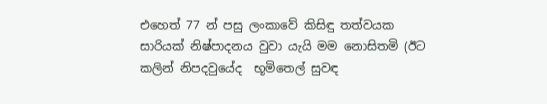එහෙත් 77 න් පසු ලංකාවේ කිසිඳු තත්වයක සාරියක් නිෂ්පාදනය වුවා යැයි මම නොසිතමි (ඊට කලින් නිපදවුයේද  භූමිතෙල් සුවඳ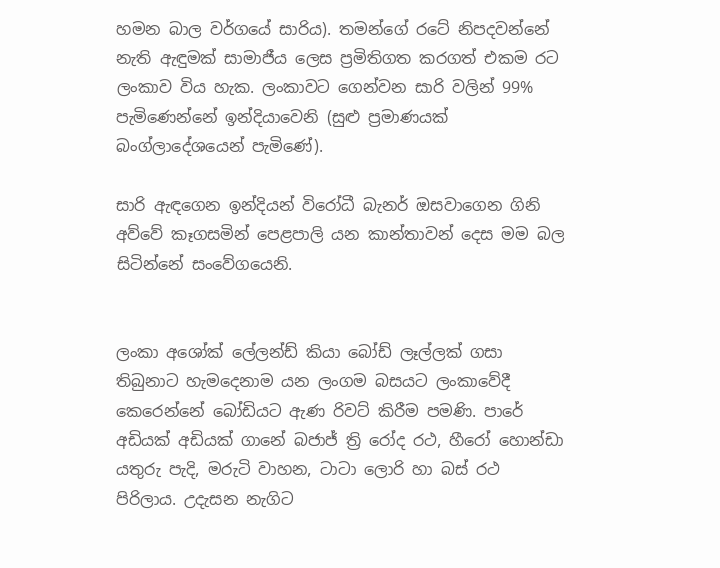හමන බාල වර්ගයේ සාරිය). තමන්ගේ රටේ නිපදවන්නේ නැති ඇඳුමක් සාමාජීය ලෙස ප්‍රමිතිගත කරගත් එකම රට ලංකාව විය හැක. ලංකාවට ගෙන්වන සාරි වලින් 99% පැමිණෙන්නේ ඉන්දියාවෙනි (සුළු ප්‍රමාණයක් බංග්ලාදේශයෙන් පැමිණේ).

සාරි ඇඳගෙන ඉන්දියන් විරෝධී බැනර් ඔසවාගෙන ගිනි අව්වේ කෑගසමින් පෙළපාලි යන කාන්තාවන් දෙස මම බල සිටින්නේ සංවේගයෙනි.


ලංකා අශෝක් ලේලන්ඩ් කියා බෝඩ් ලෑල්ලක් ගසා තිබුනාට හැමදෙනාම යන ලංගම බසයට ලංකාවේදී කෙරෙන්නේ බෝඩියට ඇණ රිවට් කිරීම පමණි. පාරේ අඩියක් අඩියක් ගානේ බජාජ් ත්‍රි රෝද රථ, හීරෝ හොන්ඩා යතුරු පැදි, මරුටි වාහන, ටාටා ලොරි හා බස් රථ පිරිලාය. උදැසන නැගිට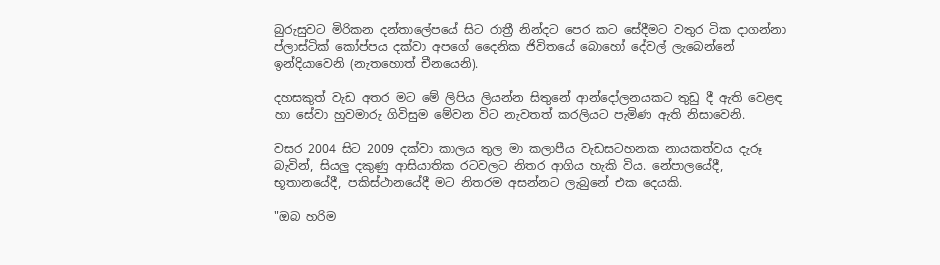බුරුසුවට මිරිකන දන්තාලේපයේ සිට රාත්‍රී නින්දට පෙර කට සේදීමට වතුර ටික දාගන්නා ප්ලාස්ටික් කෝප්පය දක්වා අපගේ දෛනික ජිවිතයේ බොහෝ දේවල් ලැබෙන්නේ ඉන්දියාවෙනි (නැතහොත් චීනයෙනි).

දහසකුත් වැඩ අතර මට මේ ලිපිය ලියන්න සිතුනේ ආන්දෝලනයකට තුඩු දී ඇති වෙළඳ හා සේවා හුවමාරු ගිවිසුම මේවන විට නැවතත් කරලියට පැමිණ ඇති නිසාවෙනි.

වසර 2004 සිට 2009 දක්වා කාලය තුල මා කලාපීය වැඩසටහනක නායකත්වය දැරූ බැවින්, සියලු දකුණු ආසියාතික රටවලට නිතර ආගිය හැකි විය. නේපාලයේදී, භූතානයේදී, පකිස්ථානයේදී මට නිතරම අසන්නට ලැබුනේ එක දෙයකි.

"ඔබ හරිම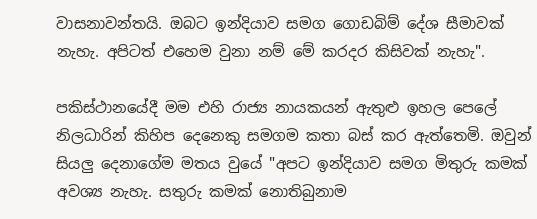වාසනාවන්තයි. ඔබට ඉන්දියාව සමග ගොඩබිම් දේශ සීමාවක් නැහැ. අපිටත් එහෙම වුනා නම් මේ කරදර කිසිවක් නැහැ".

පකිස්ථානයේදී මම එහි රාජ්‍ය නායකයන් ඇතුළු ඉහල පෙලේ නිලධාරින් කිහිප දෙනෙකු සමගම කතා බස් කර ඇත්තෙමි. ඔවුන් සියලු දෙනාගේම මතය වුයේ "අපට ඉන්දියාව සමග මිතුරු කමක් අවශ්‍ය නැහැ. සතුරු කමක් නොතිබුනාම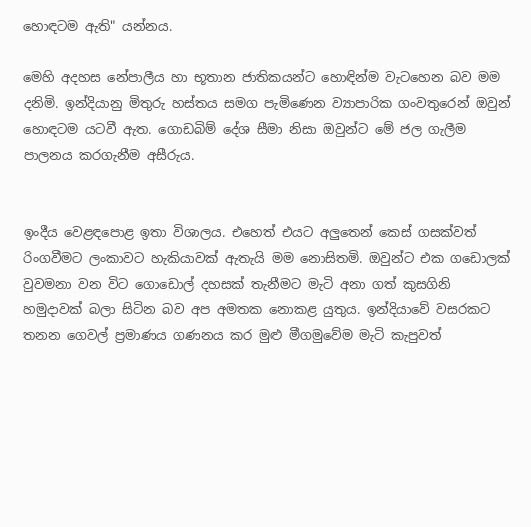හොඳටම ඇති" යන්නය.

මෙහි අදහස නේපාලීය හා භූතාන ජාතිකයන්ට හොඳින්ම වැටහෙන බව මම දනිමි. ඉන්දියානු මිතුරු හස්තය සමග පැමිණෙන ව්‍යාපාරික ගංවතුරෙන් ඔවුන් හොඳටම යටවී ඇත. ගොඩබිම් දේශ සීමා නිසා ඔවුන්ට මේ ජල ගැලීම පාලනය කරගැනීම අසීරුය.


ඉංදීය වෙළඳපොළ ඉතා විශාලය. එහෙත් එයට අලුතෙන් කෙස් ගසක්වත් රිංගවීමට ලංකාවට හැකියාවක් ඇතැයි මම නොසිතමි. ඔවුන්ට එක ගඩොලක් වුවමනා වන විට ගොඩොල් දහසක් තැනීමට මැටි අනා ගත් කුසගිනි හමුදාවක් බලා සිටින බව අප අමතක නොකළ යුතුය. ඉන්දියාවේ වසරකට තනන ගෙවල් ප්‍රමාණය ගණනය කර මුළු මීගමුවේම මැටි කැපුවත්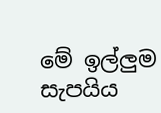මේ ඉල්ලුම සැපයිය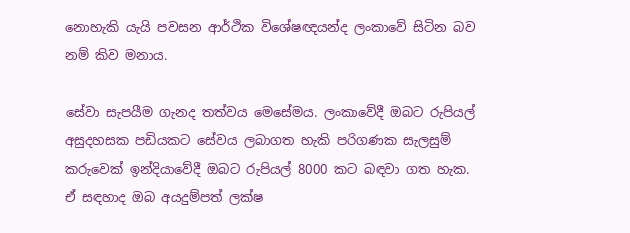නොහැකි යැයි පවසන ආර්ථික විශේෂඥයන්ද ලංකාවේ සිටින බව නම් කිව මනාය.

සේවා සැපයීම ගැනද තත්වය මෙසේමය. ලංකාවේදී ඔබට රුපියල් අසුදහසක පඩියකට සේවය ලබාගත හැකි පරිගණක සැලසුම් කරුවෙක් ඉන්දියාවේදී ඔබට රුපියල් 8000 කට බඳවා ගත හැක. ඒ සඳහාද ඔබ අයදුම්පත් ලක්ෂ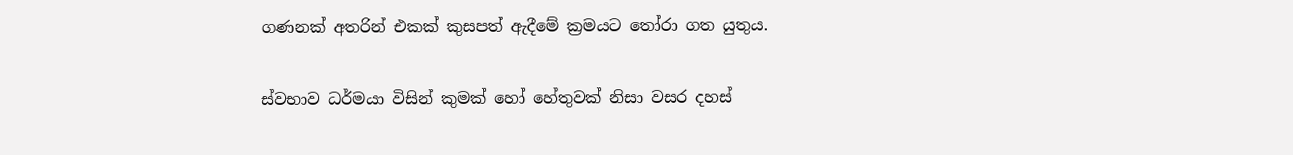ගණනක් අතරින් එකක් කුසපත් ඇදීමේ ක්‍රමයට තෝරා ගත යුතුය.

ස්වභාව ධර්මයා විසින් කුමක් හෝ හේතුවක් නිසා වසර දහස්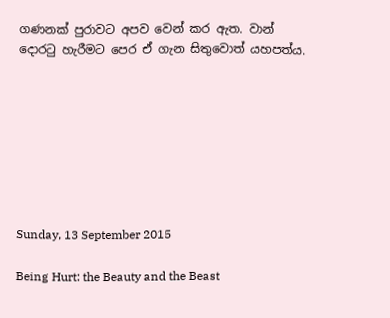ගණනක් පුරාවට අපව වෙන් කර ඇත. වාන් දොරටු හැරීමට පෙර ඒ ගැන සිතුවොත් යහපත්ය.








Sunday, 13 September 2015

Being Hurt: the Beauty and the Beast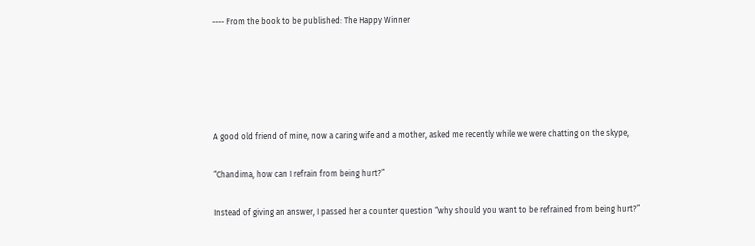---- From the book to be published: The Happy Winner





A good old friend of mine, now a caring wife and a mother, asked me recently while we were chatting on the skype,

“Chandima, how can I refrain from being hurt?”

Instead of giving an answer, I passed her a counter question “why should you want to be refrained from being hurt?”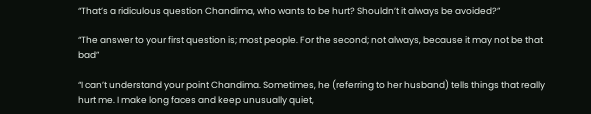“That’s a ridiculous question Chandima, who wants to be hurt? Shouldn’t it always be avoided?”

“The answer to your first question is; most people. For the second; not always, because it may not be that bad”

“I can’t understand your point Chandima. Sometimes, he (referring to her husband) tells things that really hurt me. I make long faces and keep unusually quiet,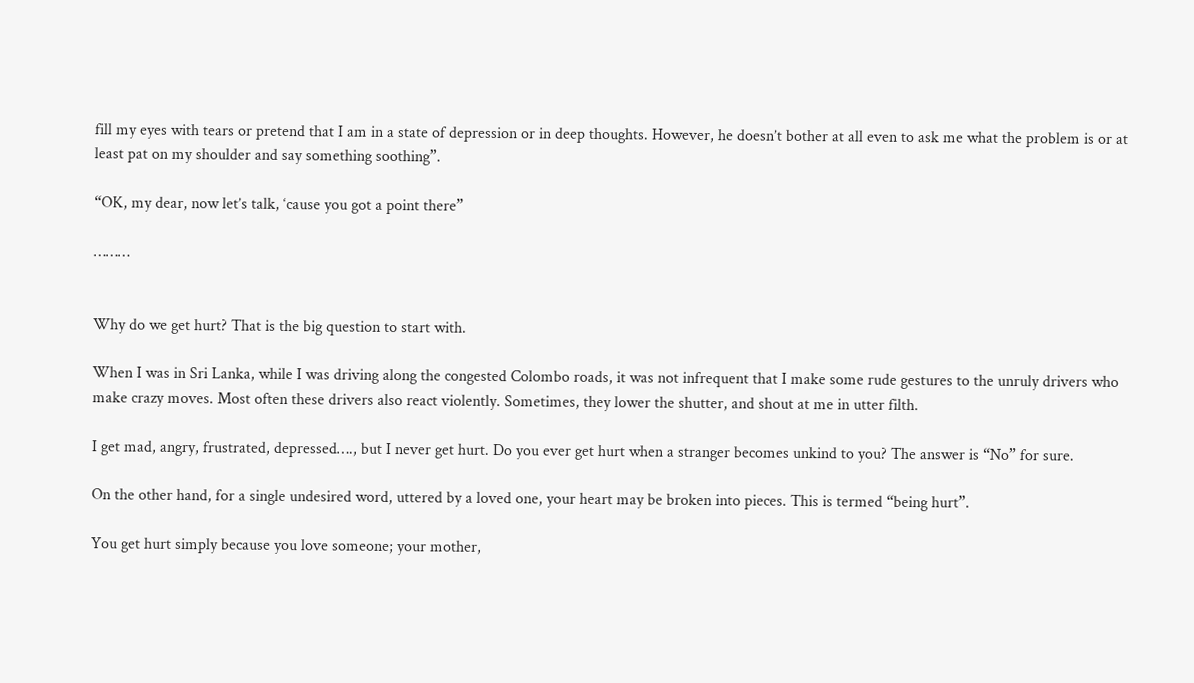fill my eyes with tears or pretend that I am in a state of depression or in deep thoughts. However, he doesn’t bother at all even to ask me what the problem is or at least pat on my shoulder and say something soothing”.

“OK, my dear, now let’s talk, ‘cause you got a point there”

………


Why do we get hurt? That is the big question to start with.

When I was in Sri Lanka, while I was driving along the congested Colombo roads, it was not infrequent that I make some rude gestures to the unruly drivers who make crazy moves. Most often these drivers also react violently. Sometimes, they lower the shutter, and shout at me in utter filth.

I get mad, angry, frustrated, depressed…., but I never get hurt. Do you ever get hurt when a stranger becomes unkind to you? The answer is “No” for sure.

On the other hand, for a single undesired word, uttered by a loved one, your heart may be broken into pieces. This is termed “being hurt”.

You get hurt simply because you love someone; your mother,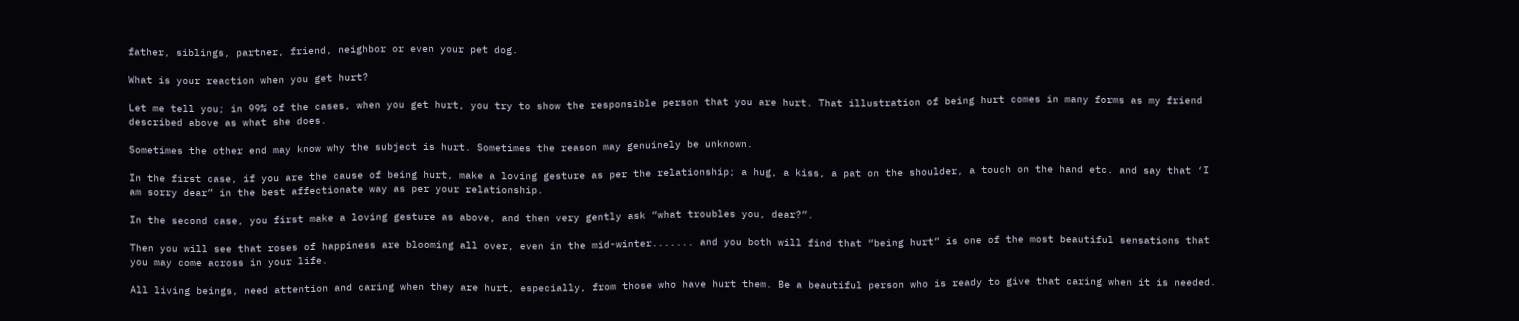father, siblings, partner, friend, neighbor or even your pet dog.

What is your reaction when you get hurt?

Let me tell you; in 99% of the cases, when you get hurt, you try to show the responsible person that you are hurt. That illustration of being hurt comes in many forms as my friend described above as what she does.

Sometimes the other end may know why the subject is hurt. Sometimes the reason may genuinely be unknown.

In the first case, if you are the cause of being hurt, make a loving gesture as per the relationship; a hug, a kiss, a pat on the shoulder, a touch on the hand etc. and say that ‘I am sorry dear” in the best affectionate way as per your relationship.

In the second case, you first make a loving gesture as above, and then very gently ask “what troubles you, dear?”.

Then you will see that roses of happiness are blooming all over, even in the mid-winter....... and you both will find that “being hurt” is one of the most beautiful sensations that you may come across in your life.

All living beings, need attention and caring when they are hurt, especially, from those who have hurt them. Be a beautiful person who is ready to give that caring when it is needed.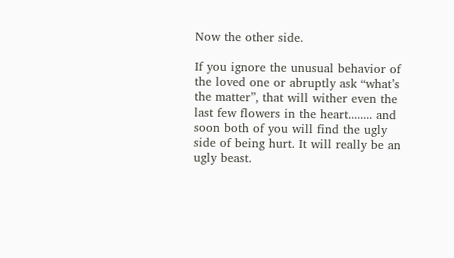Now the other side.

If you ignore the unusual behavior of the loved one or abruptly ask “what’s the matter”, that will wither even the last few flowers in the heart........ and soon both of you will find the ugly side of being hurt. It will really be an ugly beast.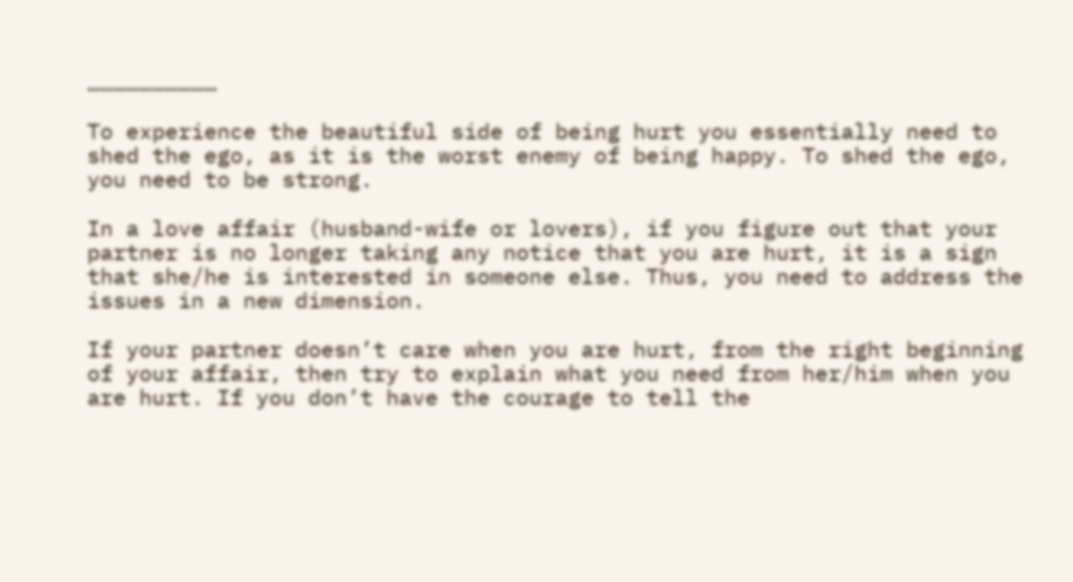…………………………

To experience the beautiful side of being hurt you essentially need to shed the ego, as it is the worst enemy of being happy. To shed the ego, you need to be strong.

In a love affair (husband-wife or lovers), if you figure out that your partner is no longer taking any notice that you are hurt, it is a sign that she/he is interested in someone else. Thus, you need to address the issues in a new dimension.

If your partner doesn’t care when you are hurt, from the right beginning of your affair, then try to explain what you need from her/him when you are hurt. If you don’t have the courage to tell the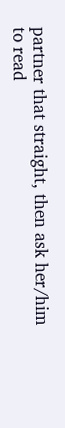partner that straight, then ask her/him to read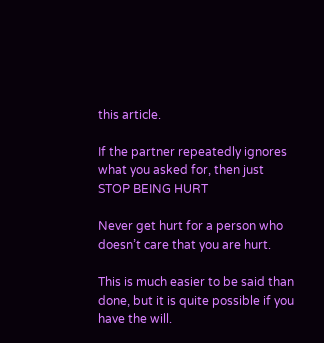this article.

If the partner repeatedly ignores what you asked for, then just STOP BEING HURT

Never get hurt for a person who doesn’t care that you are hurt.

This is much easier to be said than done, but it is quite possible if you have the will.